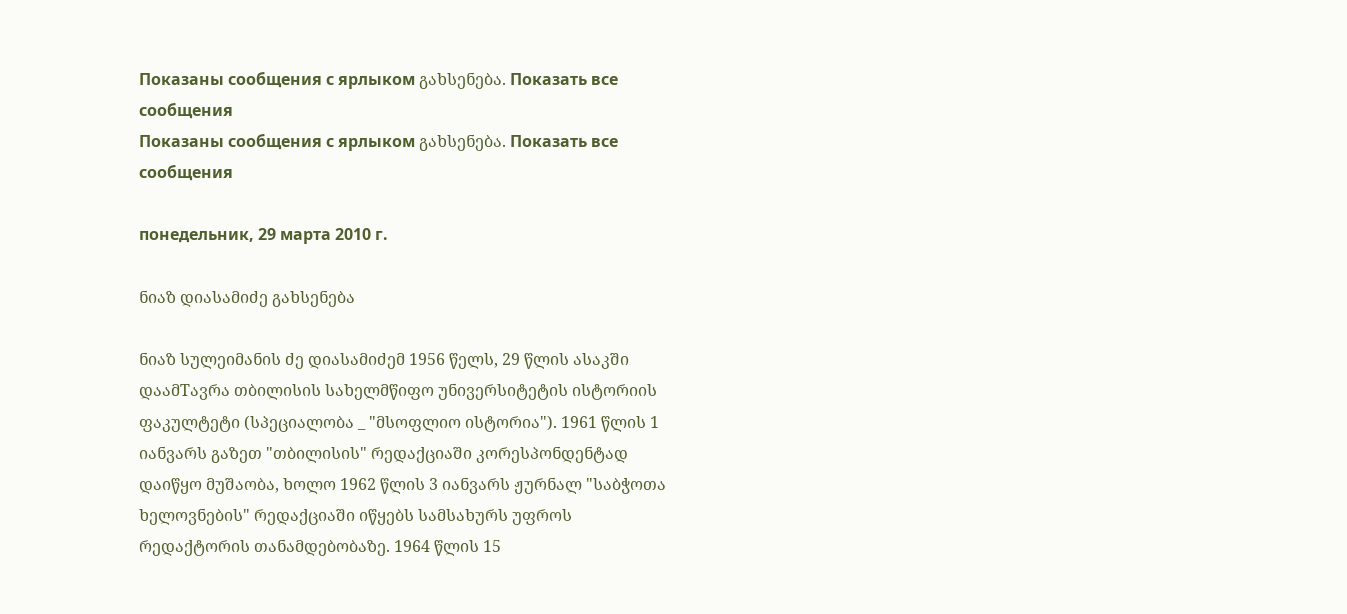Показаны сообщения с ярлыком გახსენება. Показать все сообщения
Показаны сообщения с ярлыком გახსენება. Показать все сообщения

понедельник, 29 марта 2010 г.

ნიაზ დიასამიძე გახსენება

ნიაზ სულეიმანის ძე დიასამიძემ 1956 წელს, 29 წლის ასაკში დაამTავრა თბილისის სახელმწიფო უნივერსიტეტის ისტორიის ფაკულტეტი (სპეციალობა _ "მსოფლიო ისტორია"). 1961 წლის 1 იანვარს გაზეთ "თბილისის" რედაქციაში კორესპონდენტად დაიწყო მუშაობა, ხოლო 1962 წლის 3 იანვარს ჟურნალ "საბჭოთა ხელოვნების" რედაქციაში იწყებს სამსახურს უფროს რედაქტორის თანამდებობაზე. 1964 წლის 15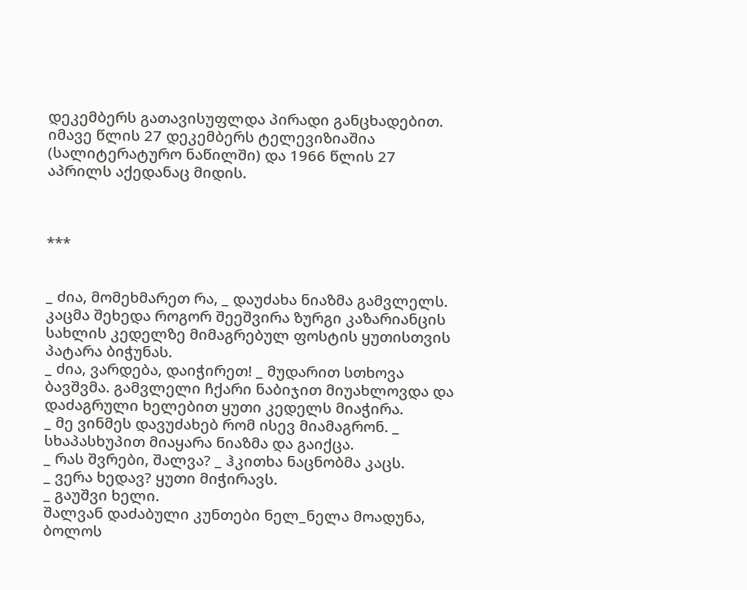დეკემბერს გათავისუფლდა პირადი განცხადებით. იმავე წლის 27 დეკემბერს ტელევიზიაშია (სალიტერატურო ნაწილში) და 1966 წლის 27 აპრილს აქედანაც მიდის.



***


_ ძია, მომეხმარეთ რა, _ დაუძახა ნიაზმა გამვლელს. კაცმა შეხედა როგორ შეეშვირა ზურგი კაზარიანცის სახლის კედელზე მიმაგრებულ ფოსტის ყუთისთვის პატარა ბიჭუნას.
_ ძია, ვარდება, დაიჭირეთ! _ მუდარით სთხოვა ბავშვმა. გამვლელი ჩქარი ნაბიჯით მიუახლოვდა და დაძაგრული ხელებით ყუთი კედელს მიაჭირა.
_ მე ვინმეს დავუძახებ რომ ისევ მიამაგრონ. _ სხაპასხუპით მიაყარა ნიაზმა და გაიქცა.
_ რას შვრები, შალვა? _ ჰკითხა ნაცნობმა კაცს.
_ ვერა ხედავ? ყუთი მიჭირავს.
_ გაუშვი ხელი.
შალვან დაძაბული კუნთები ნელ_ნელა მოადუნა, ბოლოს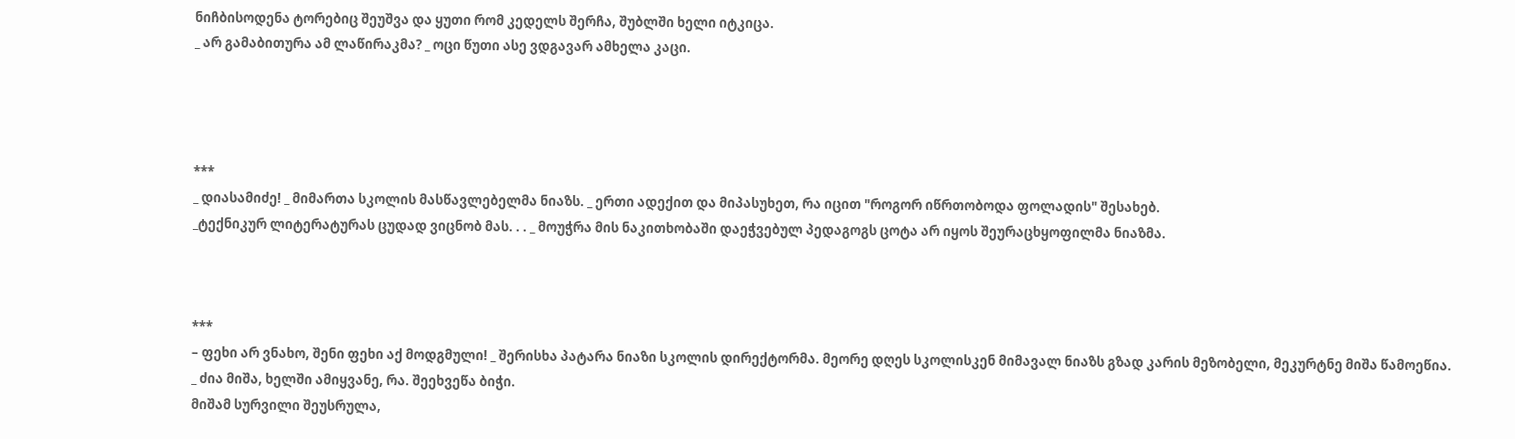ნიჩბისოდენა ტორებიც შეუშვა და ყუთი რომ კედელს შერჩა, შუბლში ხელი იტკიცა.
_ არ გამაბითურა ამ ლაწირაკმა? _ ოცი წუთი ასე ვდგავარ ამხელა კაცი.




***
_ დიასამიძე! _ მიმართა სკოლის მასწავლებელმა ნიაზს. _ ერთი ადექით და მიპასუხეთ, რა იცით "როგორ იწრთობოდა ფოლადის" შესახებ.
_ტექნიკურ ლიტერატურას ცუდად ვიცნობ მას. . . _ მოუჭრა მის ნაკითხობაში დაეჭვებულ პედაგოგს ცოტა არ იყოს შეურაცხყოფილმა ნიაზმა.



***
– ფეხი არ ვნახო, შენი ფეხი აქ მოდგმული! _ შერისხა პატარა ნიაზი სკოლის დირექტორმა. მეორე დღეს სკოლისკენ მიმავალ ნიაზს გზად კარის მეზობელი, მეკურტნე მიშა წამოეწია.
_ ძია მიშა, ხელში ამიყვანე, რა. შეეხვეწა ბიჭი.
მიშამ სურვილი შეუსრულა,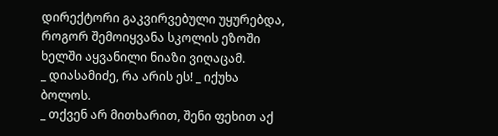დირექტორი გაკვირვებული უყურებდა, როგორ შემოიყვანა სკოლის ეზოში ხელში აყვანილი ნიაზი ვიღაცამ.
_ დიასამიძე, რა არის ეს! _ იქუხა ბოლოს.
_ თქვენ არ მითხარით, შენი ფეხით აქ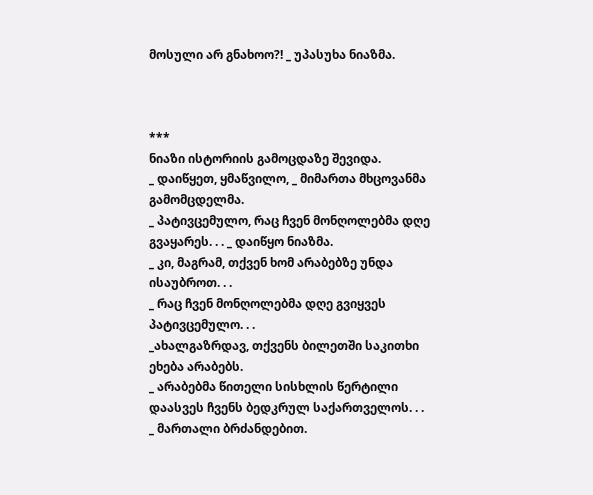მოსული არ გნახოო?! _ უპასუხა ნიაზმა.



***
ნიაზი ისტორიის გამოცდაზე შევიდა.
_ დაიწყეთ, ყმაწვილო, _ მიმართა მხცოვანმა გამომცდელმა.
_ პატივცემულო, რაც ჩვენ მონღოლებმა დღე გვაყარეს. . . _ დაიწყო ნიაზმა.
_ კი, მაგრამ, თქვენ ხომ არაბებზე უნდა ისაუბროთ. . .
_ რაც ჩვენ მონღოლებმა დღე გვიყვეს პატივცემულო. . .
_ახალგაზრდავ, თქვენს ბილეთში საკითხი ეხება არაბებს.
_ არაბებმა წითელი სისხლის წერტილი დაასვეს ჩვენს ბედკრულ საქართველოს. . .
_ მართალი ბრძანდებით.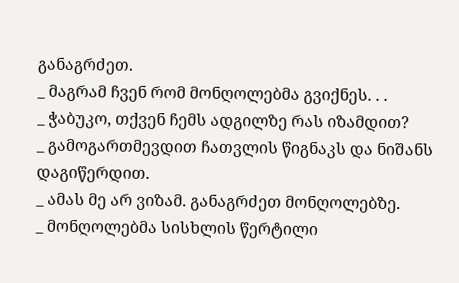განაგრძეთ.
_ მაგრამ ჩვენ რომ მონღოლებმა გვიქნეს. . .
_ ჭაბუკო, თქვენ ჩემს ადგილზე რას იზამდით?
_ გამოგართმევდით ჩათვლის წიგნაკს და ნიშანს დაგიწერდით.
_ ამას მე არ ვიზამ. განაგრძეთ მონღოლებზე.
_ მონღოლებმა სისხლის წერტილი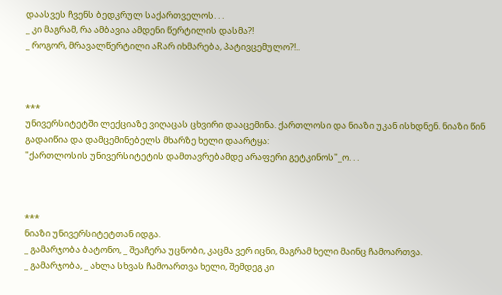დაასვეს ჩვენს ბედკრულ საქართველოს. . .
_ კი მაგრამ, რა ამბავია ამდენი წერტილის დასმა?!
_ როგორ, მრავალწერტილი აRარ იხმარება, პატივცემულო?!..



***
უნივერსიტეტში ლექციაზე ვიღაცას ცხვირი დააცემინა. ქართლოსი და ნიაზი უკან ისხდნენ. ნიაზი წინ გადაიწია და დამცემინებელს მხარზე ხელი დაარტყა:
"ქართლოსის უნივერსიტეტის დამთავრებამდე არაფერი გეტკინოს"_ო. . .



***
ნიაზი უნივერსიტეტთან იდგა.
_ გამარჯობა ბატონო, _ შეაჩერა უცნობი, კაცმა ვერ იცნი, მაგრამ ხელი მაინც ჩამოართვა.
_ გამარჯობა, _ ახლა სხვას ჩამოართვა ხელი, შემდეგ კი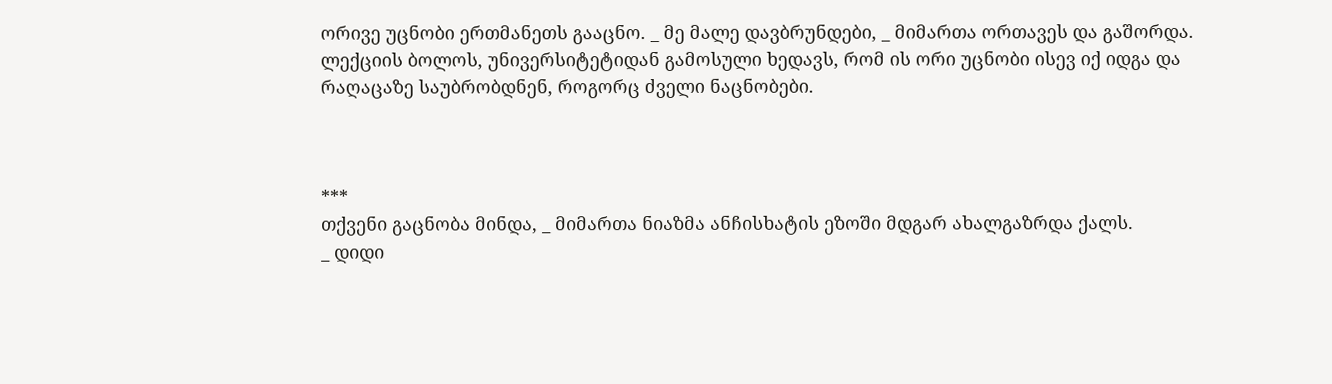ორივე უცნობი ერთმანეთს გააცნო. _ მე მალე დავბრუნდები, _ მიმართა ორთავეს და გაშორდა.
ლექციის ბოლოს, უნივერსიტეტიდან გამოსული ხედავს, რომ ის ორი უცნობი ისევ იქ იდგა და რაღაცაზე საუბრობდნენ, როგორც ძველი ნაცნობები.



***
თქვენი გაცნობა მინდა, _ მიმართა ნიაზმა ანჩისხატის ეზოში მდგარ ახალგაზრდა ქალს.
_ დიდი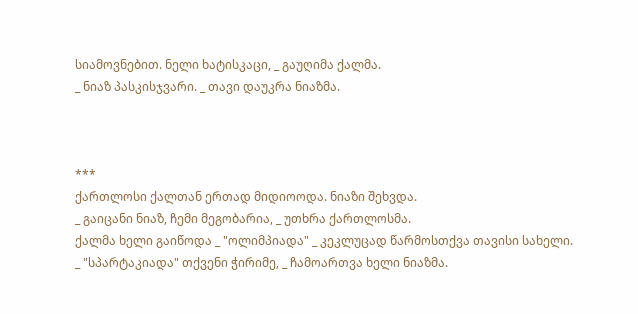სიამოვნებით. ნელი ხატისკაცი, _ გაუღიმა ქალმა.
_ ნიაზ პასკისჯვარი. _ თავი დაუკრა ნიაზმა.



***
ქართლოსი ქალთან ერთად მიდიოოდა. ნიაზი შეხვდა.
_ გაიცანი ნიაზ, ჩემი მეგობარია, _ უთხრა ქართლოსმა.
ქალმა ხელი გაიწოდა _ "ოლიმპიადა" _ კეკლუცად წარმოსთქვა თავისი სახელი.
_ "სპარტაკიადა" თქვენი ჭირიმე, _ ჩამოართვა ხელი ნიაზმა.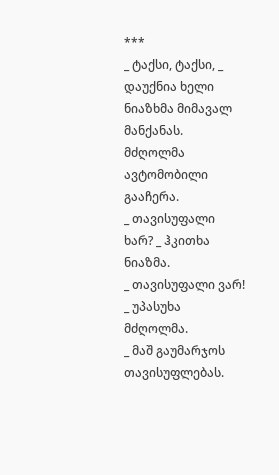***
_ ტაქსი, ტაქსი, _ დაუქნია ხელი ნიაზხმა მიმავალ მანქანას. მძღოლმა ავტომობილი გააჩერა.
_ თავისუფალი ხარ? _ ჰკითხა ნიაზმა.
_ თავისუფალი ვარ! _ უპასუხა მძღოლმა.
_ მაშ გაუმარჯოს თავისუფლებას.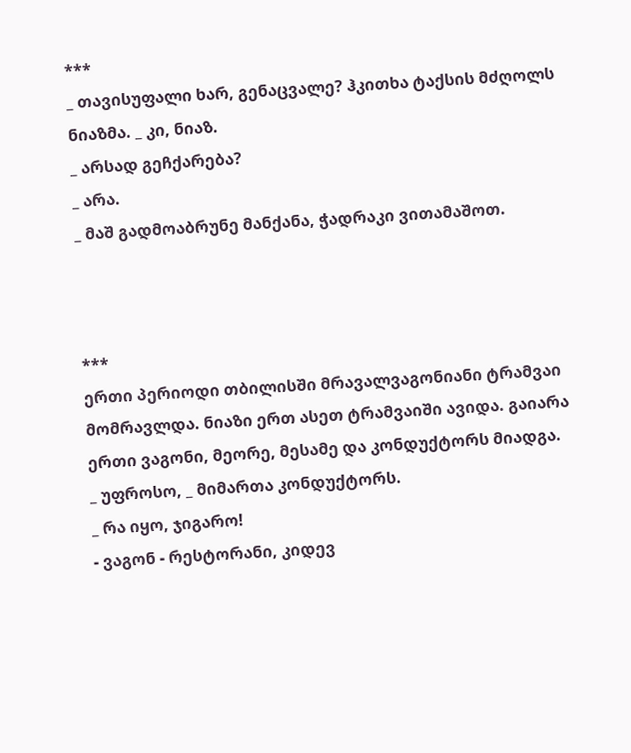***
_ თავისუფალი ხარ, გენაცვალე? ჰკითხა ტაქსის მძღოლს ნიაზმა. _ კი, ნიაზ.
_ არსად გეჩქარება?
_ არა.
_ მაშ გადმოაბრუნე მანქანა, ჭადრაკი ვითამაშოთ.



***
ერთი პერიოდი თბილისში მრავალვაგონიანი ტრამვაი მომრავლდა. ნიაზი ერთ ასეთ ტრამვაიში ავიდა. გაიარა ერთი ვაგონი, მეორე, მესამე და კონდუქტორს მიადგა.
_ უფროსო, _ მიმართა კონდუქტორს.
_ რა იყო, ჯიგარო!
- ვაგონ - რესტორანი, კიდევ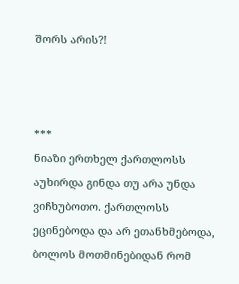შორს არის?!



***
ნიაზი ერთხელ ქართლოსს აუხირდა გინდა თუ არა უნდა ვიჩხუბოთო. ქართლოსს ეცინებოდა და არ ეთანხმებოდა, ბოლოს მოთმინებიდან რომ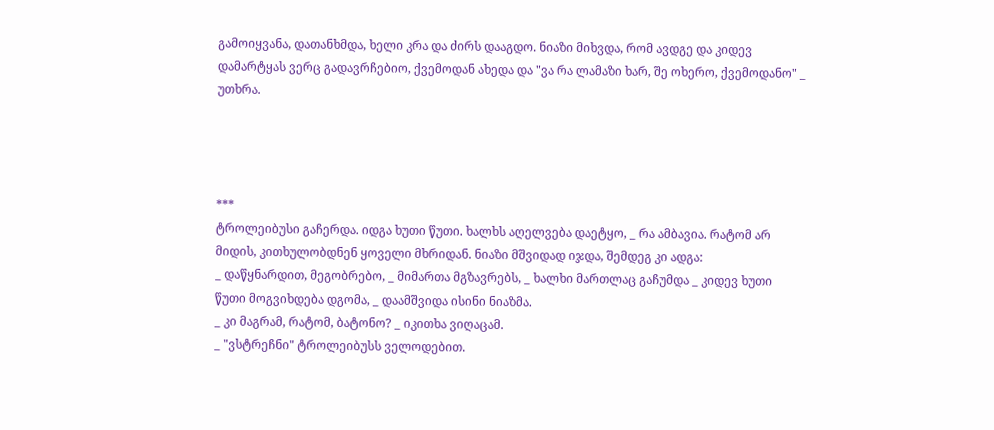გამოიყვანა, დათანხმდა, ხელი კრა და ძირს დააგდო. ნიაზი მიხვდა, რომ ავდგე და კიდევ დამარტყას ვერც გადავრჩებიო, ქვემოდან ახედა და "ვა რა ლამაზი ხარ, შე ოხერო, ქვემოდანო" _ უთხრა.




***
ტროლეიბუსი გაჩერდა. იდგა ხუთი წუთი. ხალხს აღელვება დაეტყო, _ რა ამბავია. რატომ არ მიდის, კითხულობდნენ ყოველი მხრიდან. ნიაზი მშვიდად იჯდა, შემდეგ კი ადგა:
_ დაწყნარდით, მეგობრებო, _ მიმართა მგზავრებს, _ ხალხი მართლაც გაჩუმდა _ კიდევ ხუთი წუთი მოგვიხდება დგომა, _ დაამშვიდა ისინი ნიაზმა.
_ კი მაგრამ, რატომ, ბატონო? _ იკითხა ვიღაცამ.
_ "ვსტრეჩნი" ტროლეიბუსს ველოდებით.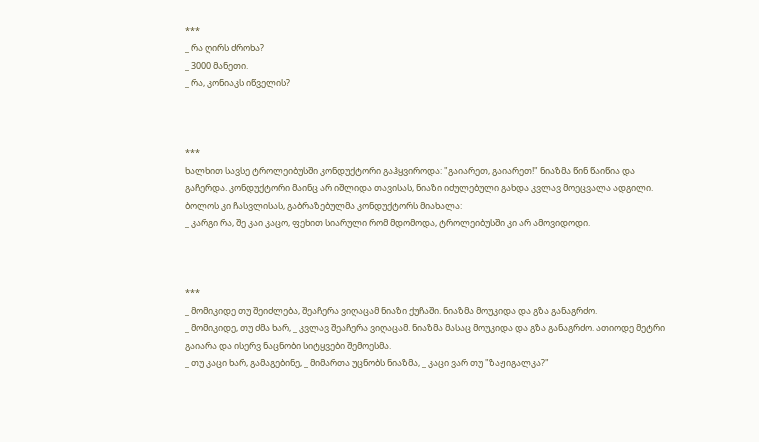***
_ რა ღირს ძროხა?
_ 3000 მანეთი.
_ რა, კონიაკს იწველის?



***
ხალხით სავსე ტროლეიბუსში კონდუქტორი გაჰყვიროდა: "გაიარეთ, გაიარეთ!" ნიაზმა წინ წაიწია და გაჩერდა. კონდუქტორი მაინც არ იშლიდა თავისას, ნიაზი იძულებული გახდა კვლავ მოეცვალა ადგილი. ბოლოს კი ჩასვლისას, გაბრაზებულმა კონდუქტორს მიახალა:
_ კარგი რა, შე კაი კაცო, ფეხით სიარული რომ მდომოდა, ტროლეიბუსში კი არ ამოვიდოდი.



***
_ მომიკიდე თუ შეიძლება, შეაჩერა ვიღაცამ ნიაზი ქუჩაში. ნიაზმა მოუკიდა და გზა განაგრძო.
_ მომიკიდე, თუ ძმა ხარ, _ კვლავ შეაჩერა ვიღაცამ. ნიაზმა მასაც მოუკიდა და გზა განაგრძო. ათიოდე მეტრი გაიარა და ისერვ ნაცნობი სიტყვები შემოესმა.
_ თუ კაცი ხარ, გამაგებინე, _ მიმართა უცნობს ნიაზმა, _ კაცი ვარ თუ "ზაჟიგალკა?"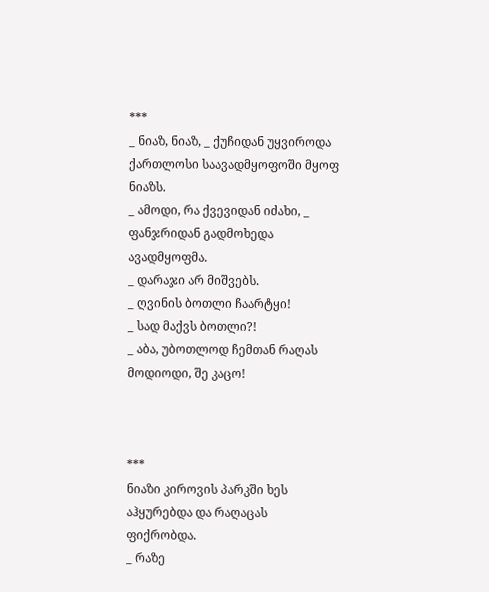***
_ ნიაზ, ნიაზ, _ ქუჩიდან უყვიროდა ქართლოსი საავადმყოფოში მყოფ ნიაზს.
_ ამოდი, რა ქვევიდან იძახი, _ ფანჯრიდან გადმოხედა ავადმყოფმა.
_ დარაჯი არ მიშვებს.
_ ღვინის ბოთლი ჩაარტყი!
_ სად მაქვს ბოთლი?!
_ აბა, უბოთლოდ ჩემთან რაღას მოდიოდი, შე კაცო!



***
ნიაზი კიროვის პარკში ხეს აჰყურებდა და რაღაცას ფიქრობდა.
_ რაზე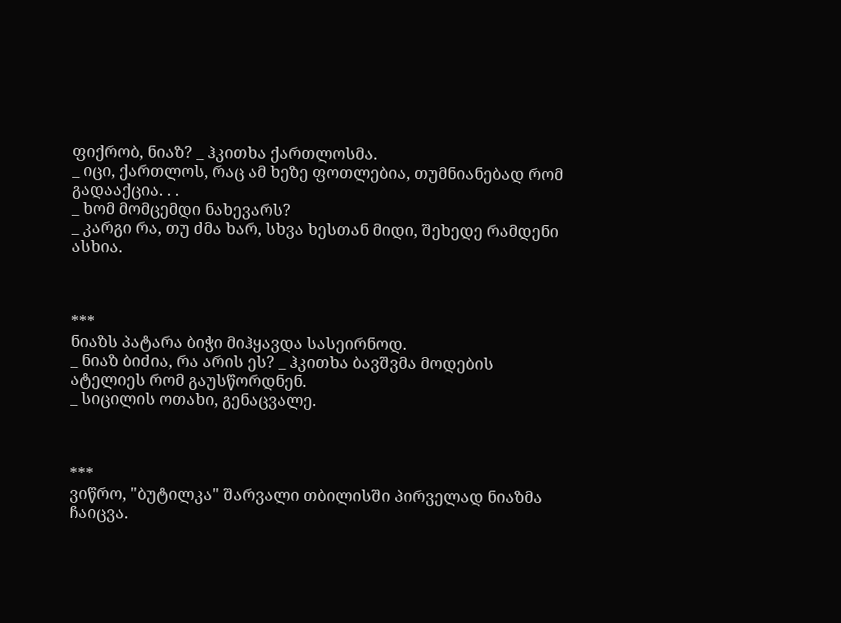ფიქრობ, ნიაზ? _ ჰკითხა ქართლოსმა.
_ იცი, ქართლოს, რაც ამ ხეზე ფოთლებია, თუმნიანებად რომ გადააქცია. . .
_ ხომ მომცემდი ნახევარს?
_ კარგი რა, თუ ძმა ხარ, სხვა ხესთან მიდი, შეხედე რამდენი ასხია.



***
ნიაზს პატარა ბიჭი მიჰყავდა სასეირნოდ.
_ ნიაზ ბიძია, რა არის ეს? _ ჰკითხა ბავშვმა მოდების ატელიეს რომ გაუსწორდნენ.
_ სიცილის ოთახი, გენაცვალე.



***
ვიწრო, "ბუტილკა" შარვალი თბილისში პირველად ნიაზმა ჩაიცვა.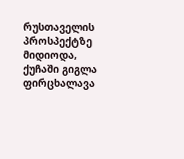რუსთაველის პროსპექტზე მიდიოდა, ქუჩაში გიგლა ფირცხალავა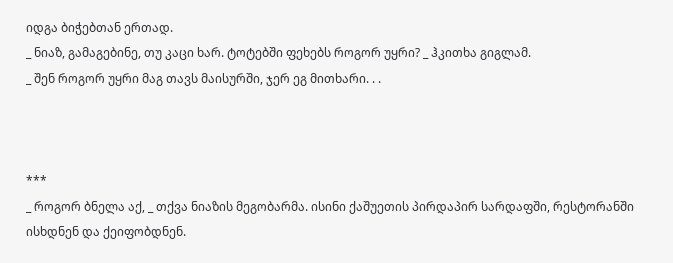იდგა ბიჭებთან ერთად.
_ ნიაზ, გამაგებინე, თუ კაცი ხარ. ტოტებში ფეხებს როგორ უყრი? _ ჰკითხა გიგლამ.
_ შენ როგორ უყრი მაგ თავს მაისურში, ჯერ ეგ მითხარი. . .



***
_ როგორ ბნელა აქ, _ თქვა ნიაზის მეგობარმა. ისინი ქაშუეთის პირდაპირ სარდაფში, რესტორანში ისხდნენ და ქეიფობდნენ.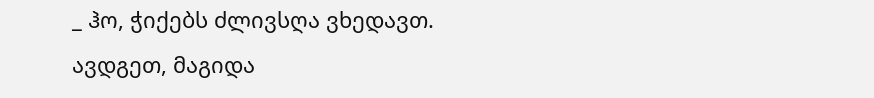_ ჰო, ჭიქებს ძლივსღა ვხედავთ. ავდგეთ, მაგიდა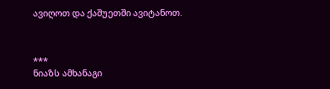ავიღოთ და ქაშუეთში ავიტანოთ.



***
ნიაზს ამხანაგი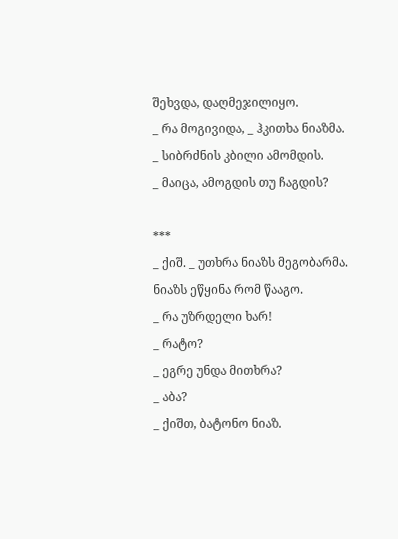შეხვდა, დაღმეჯილიყო.
_ რა მოგივიდა, _ ჰკითხა ნიაზმა.
_ სიბრძნის კბილი ამომდის.
_ მაიცა, ამოგდის თუ ჩაგდის?

***
_ ქიშ. _ უთხრა ნიაზს მეგობარმა.
ნიაზს ეწყინა რომ წააგო.
_ რა უზრდელი ხარ!
_ რატო?
_ ეგრე უნდა მითხრა?
_ აბა?
_ ქიშთ, ბატონო ნიაზ.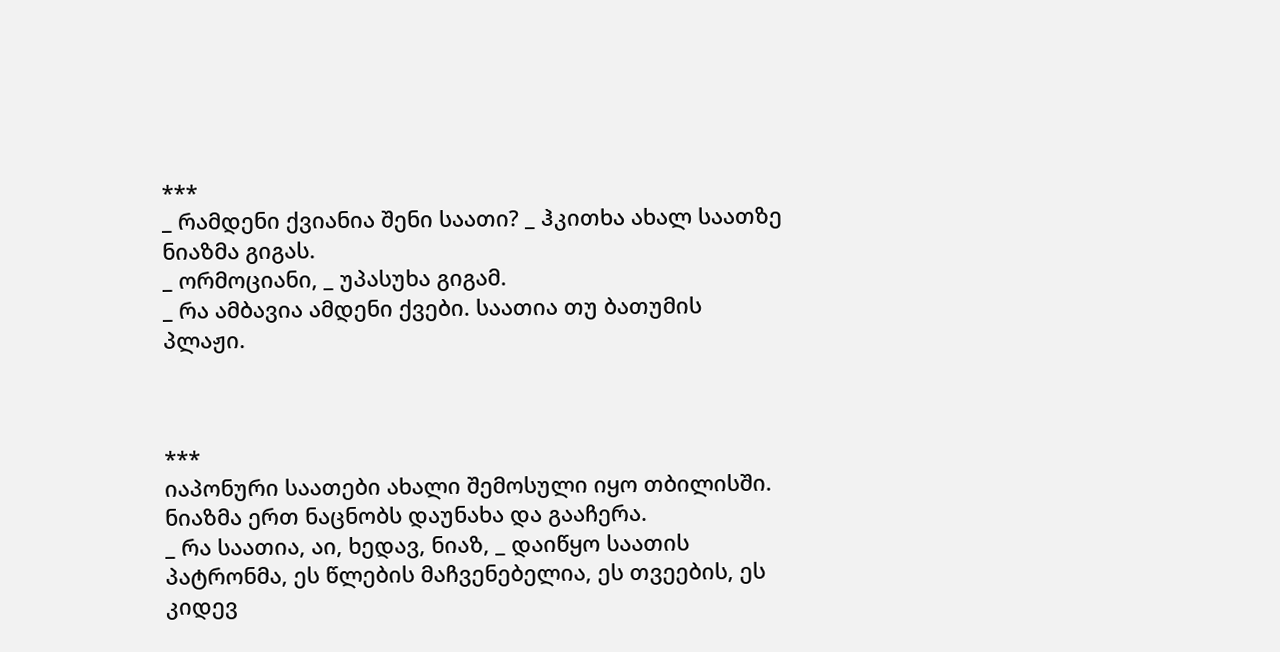***
_ რამდენი ქვიანია შენი საათი? _ ჰკითხა ახალ საათზე ნიაზმა გიგას.
_ ორმოციანი, _ უპასუხა გიგამ.
_ რა ამბავია ამდენი ქვები. საათია თუ ბათუმის პლაჟი.



***
იაპონური საათები ახალი შემოსული იყო თბილისში. ნიაზმა ერთ ნაცნობს დაუნახა და გააჩერა.
_ რა საათია, აი, ხედავ, ნიაზ, _ დაიწყო საათის პატრონმა, ეს წლების მაჩვენებელია, ეს თვეების, ეს კიდევ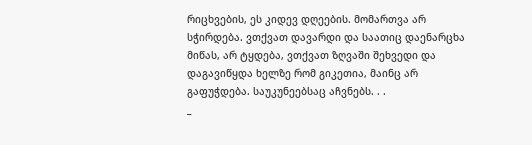რიცხვების, ეს კიდევ დღეების. მომართვა არ სჭირდება. ვთქვათ დავარდი და საათიც დაენარცხა მიწას, არ ტყდება, ვთქვათ ზღვაში შეხვედი და დაგავიწყდა ხელზე რომ გიკეთია, მაინც არ გაფუჭდება. საუკუნეებსაც აჩვნებს. . .
_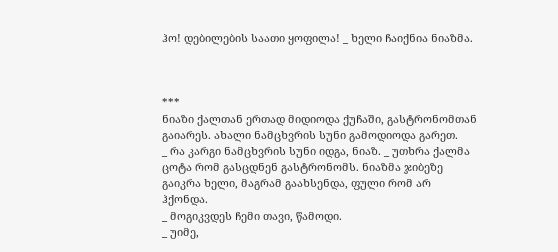ჰო! დებილების საათი ყოფილა! _ ხელი ჩაიქნია ნიაზმა.



***
ნიაზი ქალთან ერთად მიდიოდა ქუჩაში, გასტრონომთან გაიარეს. ახალი ნამცხვრის სუნი გამოდიოდა გარეთ.
_ რა კარგი ნამცხვრის სუნი იდგა, ნიაზ. _ უთხრა ქალმა ცოტა რომ გასცდნენ გასტრონომს. ნიაზმა ჯიბეზე გაიკრა ხელი, მაგრამ გაახსენდა, ფული რომ არ ჰქონდა.
_ მოგიკვდეს ჩემი თავი, წამოდი.
_ უიმე,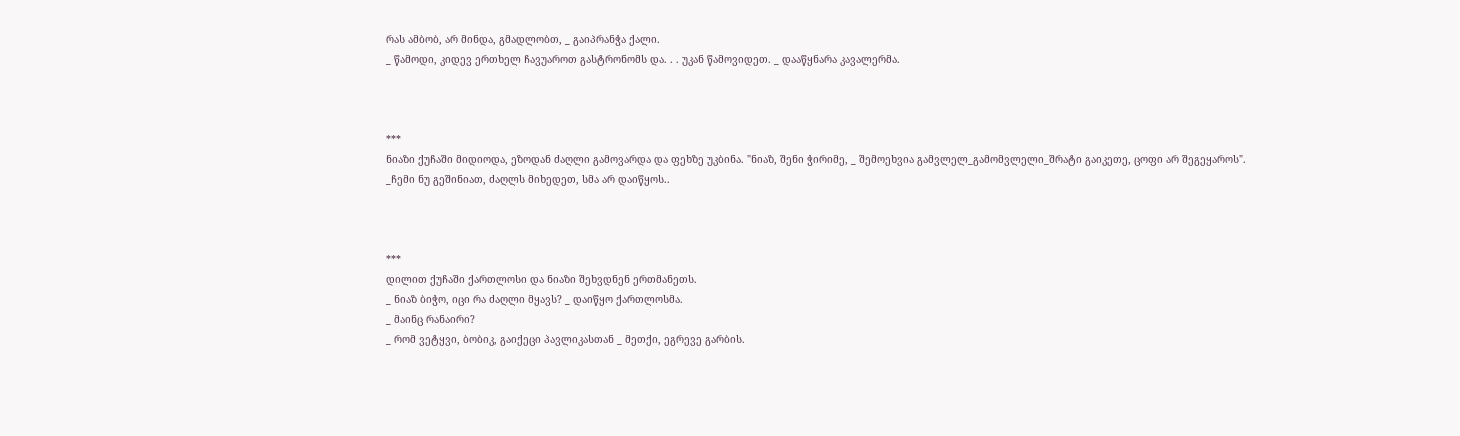რას ამბობ, არ მინდა, გმადლობთ, _ გაიპრანჭა ქალი.
_ წამოდი, კიდევ ერთხელ ჩავუაროთ გასტრონომს და. . . უკან წამოვიდეთ. _ დააწყნარა კავალერმა.



***
ნიაზი ქუჩაში მიდიოდა, ეზოდან ძაღლი გამოვარდა და ფეხზე უკბინა. "ნიაზ, შენი ჭირიმე, _ შემოეხვია გამვლელ_გამომვლელი_შრატი გაიკეთე, ცოფი არ შეგეყაროს".
_ჩემი ნუ გეშინიათ, ძაღლს მიხედეთ, სმა არ დაიწყოს..



***
დილით ქუჩაში ქართლოსი და ნიაზი შეხვდნენ ერთმანეთს.
_ ნიაზ ბიჭო, იცი რა ძაღლი მყავს? _ დაიწყო ქართლოსმა.
_ მაინც რანაირი?
_ რომ ვეტყვი, ბობიკ, გაიქეცი პავლიკასთან _ მეთქი, ეგრევე გარბის.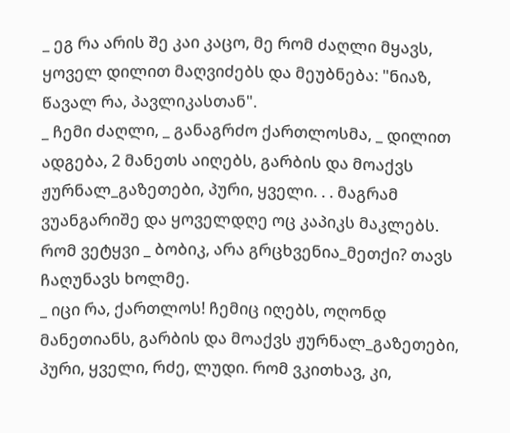_ ეგ რა არის შე კაი კაცო, მე რომ ძაღლი მყავს, ყოველ დილით მაღვიძებს და მეუბნება: "ნიაზ, წავალ რა, პავლიკასთან".
_ ჩემი ძაღლი, _ განაგრძო ქართლოსმა, _ დილით ადგება, 2 მანეთს აიღებს, გარბის და მოაქვს ჟურნალ_გაზეთები, პური, ყველი. . . მაგრამ ვუანგარიშე და ყოველდღე ოც კაპიკს მაკლებს. რომ ვეტყვი _ ბობიკ, არა გრცხვენია_მეთქი? თავს ჩაღუნავს ხოლმე.
_ იცი რა, ქართლოს! ჩემიც იღებს, ოღონდ მანეთიანს, გარბის და მოაქვს ჟურნალ_გაზეთები, პური, ყველი, რძე, ლუდი. რომ ვკითხავ, კი,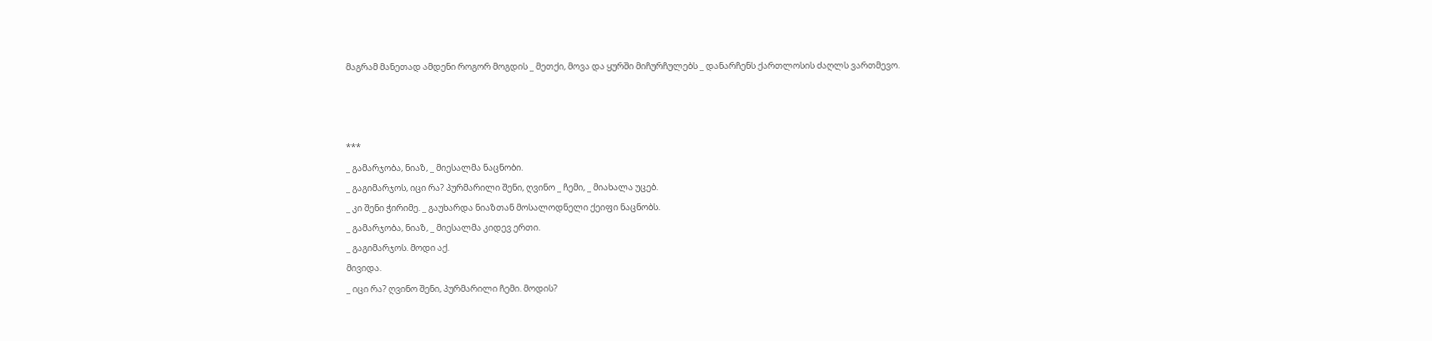მაგრამ მანეთად ამდენი როგორ მოგდის _ მეთქი, მოვა და ყურში მიჩურჩულებს _ დანარჩენს ქართლოსის ძაღლს ვართმევო.



***
_ გამარჯობა, ნიაზ, _ მიესალმა ნაცნობი.
_ გაგიმარჯოს, იცი რა? პურმარილი შენი, ღვინო _ ჩემი, _ მიახალა უცებ.
_ კი შენი ჭირიმე. _ გაუხარდა ნიაზთან მოსალოდნელი ქეიფი ნაცნობს.
_ გამარჯობა, ნიაზ, _ მიესალმა კიდევ ერთი.
_ გაგიმარჯოს. მოდი აქ.
მივიდა.
_ იცი რა? ღვინო შენი, პურმარილი ჩემი. მოდის?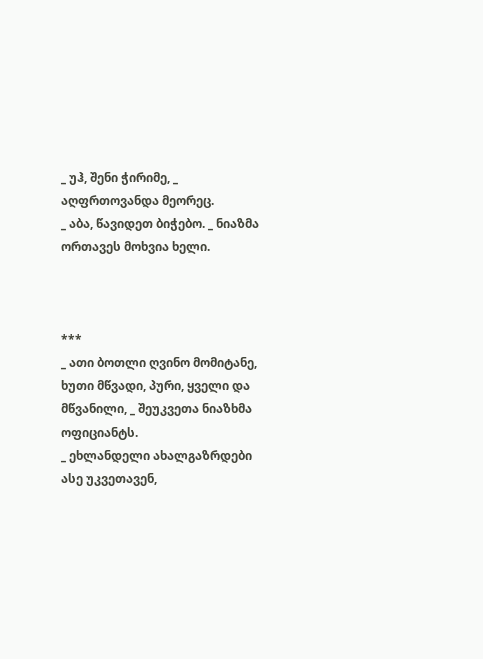_ უჰ, შენი ჭირიმე, _ აღფრთოვანდა მეორეც.
_ აბა, წავიდეთ ბიჭებო. _ ნიაზმა ორთავეს მოხვია ხელი.



***
_ ათი ბოთლი ღვინო მომიტანე, ხუთი მწვადი, პური, ყველი და მწვანილი, _ შეუკვეთა ნიაზხმა ოფიციანტს.
_ ეხლანდელი ახალგაზრდები ასე უკვეთავენ,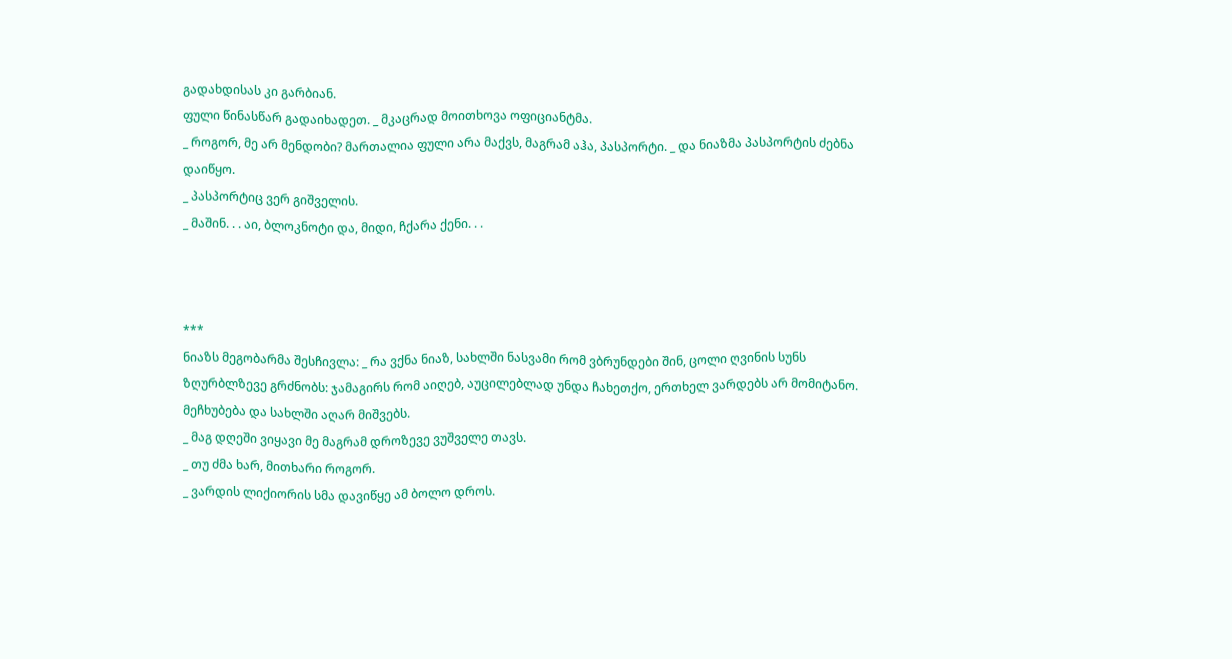გადახდისას კი გარბიან.
ფული წინასწარ გადაიხადეთ. _ მკაცრად მოითხოვა ოფიციანტმა.
_ როგორ, მე არ მენდობი? მართალია ფული არა მაქვს, მაგრამ აჰა, პასპორტი. _ და ნიაზმა პასპორტის ძებნა დაიწყო.
_ პასპორტიც ვერ გიშველის.
_ მაშინ. . . აი, ბლოკნოტი და, მიდი, ჩქარა ქენი. . .



***
ნიაზს მეგობარმა შესჩივლა: _ რა ვქნა ნიაზ, სახლში ნასვამი რომ ვბრუნდები შინ, ცოლი ღვინის სუნს ზღურბლზევე გრძნობს: ჯამაგირს რომ აიღებ, აუცილებლად უნდა ჩახეთქო, ერთხელ ვარდებს არ მომიტანო. მეჩხუბება და სახლში აღარ მიშვებს.
_ მაგ დღეში ვიყავი მე მაგრამ დროზევე ვუშველე თავს.
_ თუ ძმა ხარ, მითხარი როგორ.
_ ვარდის ლიქიორის სმა დავიწყე ამ ბოლო დროს.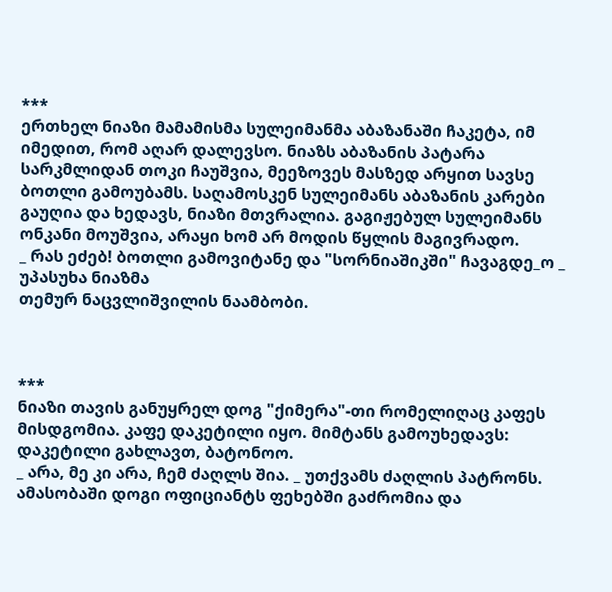***
ერთხელ ნიაზი მამამისმა სულეიმანმა აბაზანაში ჩაკეტა, იმ იმედით, რომ აღარ დალევსო. ნიაზს აბაზანის პატარა სარკმლიდან თოკი ჩაუშვია, მეეზოვეს მასზედ არყით სავსე ბოთლი გამოუბამს. საღამოსკენ სულეიმანს აბაზანის კარები გაუღია და ხედავს, ნიაზი მთვრალია. გაგიჟებულ სულეიმანს ონკანი მოუშვია, არაყი ხომ არ მოდის წყლის მაგივრადო.
_ რას ეძებ! ბოთლი გამოვიტანე და "სორნიაშიკში" ჩავაგდე_ო _ უპასუხა ნიაზმა
თემურ ნაცვლიშვილის ნაამბობი.



***
ნიაზი თავის განუყრელ დოგ "ქიმერა"-თი რომელიღაც კაფეს მისდგომია. კაფე დაკეტილი იყო. მიმტანს გამოუხედავს: დაკეტილი გახლავთ, ბატონოო.
_ არა, მე კი არა, ჩემ ძაღლს შია. _ უთქვამს ძაღლის პატრონს.
ამასობაში დოგი ოფიციანტს ფეხებში გაძრომია და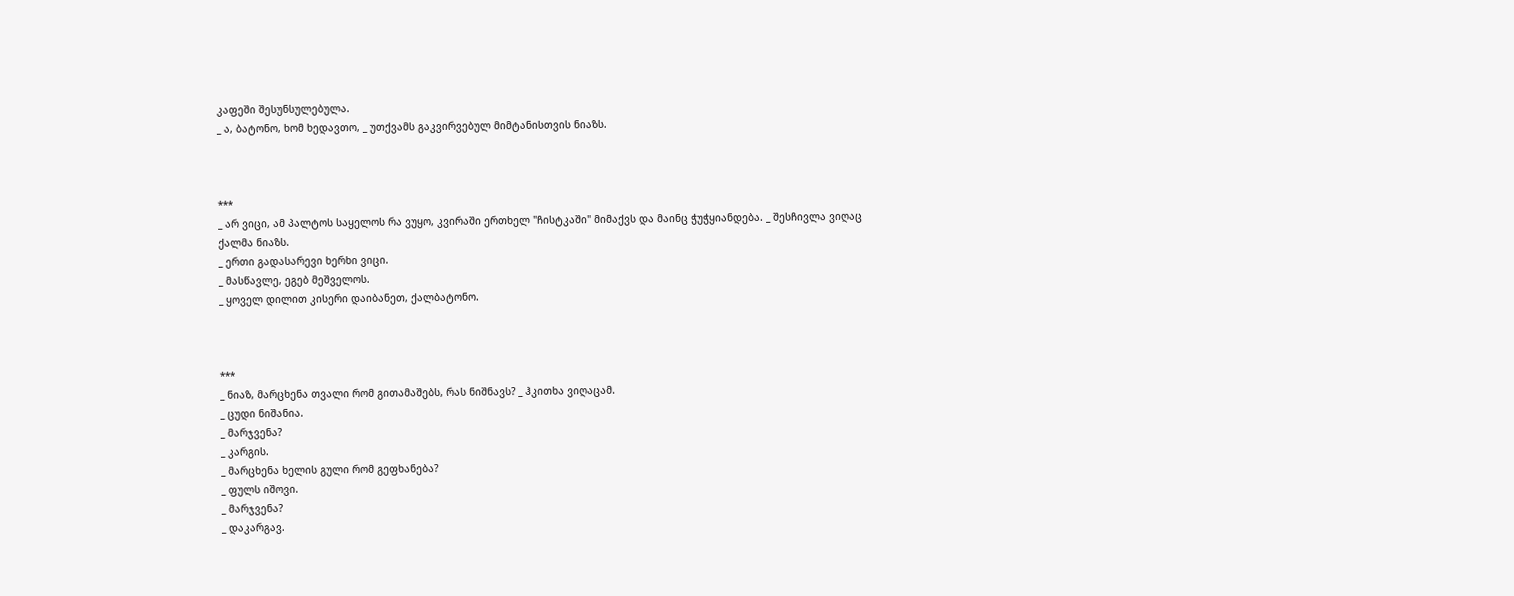კაფეში შესუნსულებულა.
_ ა, ბატონო, ხომ ხედავთო, _ უთქვამს გაკვირვებულ მიმტანისთვის ნიაზს.



***
_ არ ვიცი, ამ პალტოს საყელოს რა ვუყო, კვირაში ერთხელ "ჩისტკაში" მიმაქვს და მაინც ჭუჭყიანდება. _ შესჩივლა ვიღაც ქალმა ნიაზს.
_ ერთი გადასარევი ხერხი ვიცი.
_ მასწავლე, ეგებ მეშველოს.
_ ყოველ დილით კისერი დაიბანეთ, ქალბატონო.



***
_ ნიაზ, მარცხენა თვალი რომ გითამაშებს, რას ნიშნავს? _ ჰკითხა ვიღაცამ.
_ ცუდი ნიშანია.
_ მარჯვენა?
_ კარგის.
_ მარცხენა ხელის გული რომ გეფხანება?
_ ფულს იშოვი.
_ მარჯვენა?
_ დაკარგავ.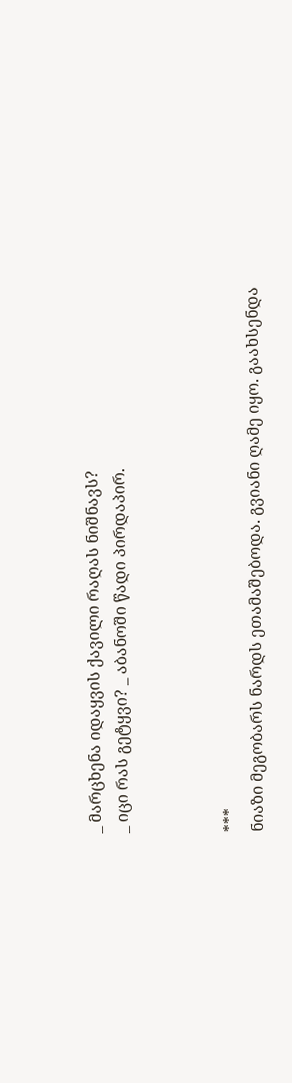_ მარცხენა იდაყვის ქავილი რაღას ნიშნავს?
_ იცი რას გეტყვი? _ აბანოში წადი პირდაპირ.



***
ნიაზი მეგობარს ნარდს ეთამაშებოდა. გვიანი ღამე იყო. გაახსენდა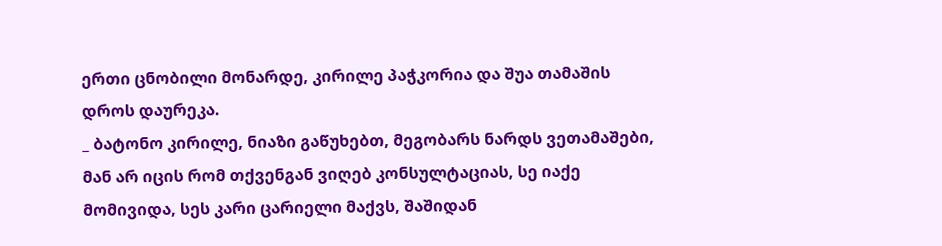ერთი ცნობილი მონარდე, კირილე პაჭკორია და შუა თამაშის დროს დაურეკა.
_ ბატონო კირილე, ნიაზი გაწუხებთ, მეგობარს ნარდს ვეთამაშები, მან არ იცის რომ თქვენგან ვიღებ კონსულტაციას, სე იაქე მომივიდა, სეს კარი ცარიელი მაქვს, შაშიდან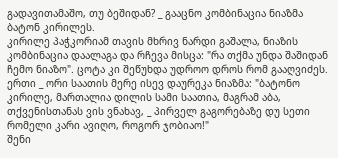გადავითამაშო, თუ ბეშიდან? _ გააცნო კომბინაცია ნიაზმა ბატონ კირილეს.
კირილე პაჭკორიამ თავის მხრივ ნარდი გაშალა, ნიაზის კომბინაცია დაალაგა და რჩევა მისცა: "რა თქმა უნდა შაშიდან ჩემო ნიაზო". ცოტა კი შეწუხდა უდროო დროს რომ გააღვიძეს.
ერთი _ ორი საათის მერე ისევ დაურეკა ნიაზმა: "ბატონო კირილე, მართალია დილის სამი საათია, მაგრამ აბა, თქვენისთანას ვის ვნახავ, _ პირველ გაგორებაზე დუ სეთი რომელი კარი ავიღო, როგორ ჯობიაო!"
შენი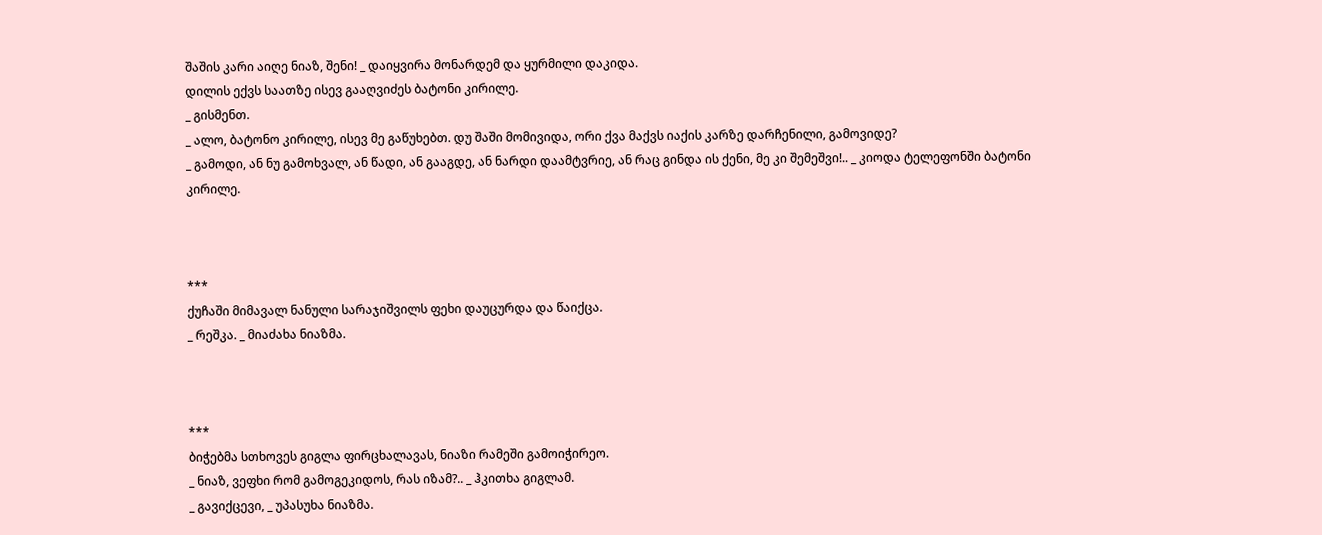შაშის კარი აიღე ნიაზ, შენი! _ დაიყვირა მონარდემ და ყურმილი დაკიდა.
დილის ექვს საათზე ისევ გააღვიძეს ბატონი კირილე.
_ გისმენთ.
_ ალო, ბატონო კირილე, ისევ მე გაწუხებთ. დუ შაში მომივიდა, ორი ქვა მაქვს იაქის კარზე დარჩენილი, გამოვიდე?
_ გამოდი, ან ნუ გამოხვალ, ან წადი, ან გააგდე, ან ნარდი დაამტვრიე, ან რაც გინდა ის ქენი, მე კი შემეშვი!.. _ კიოდა ტელეფონში ბატონი კირილე.



***
ქუჩაში მიმავალ ნანული სარაჯიშვილს ფეხი დაუცურდა და წაიქცა.
_ რეშკა. _ მიაძახა ნიაზმა.



***
ბიჭებმა სთხოვეს გიგლა ფირცხალავას, ნიაზი რამეში გამოიჭირეო.
_ ნიაზ, ვეფხი რომ გამოგეკიდოს, რას იზამ?.. _ ჰკითხა გიგლამ.
_ გავიქცევი, _ უპასუხა ნიაზმა.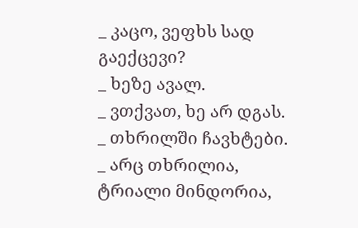_ კაცო, ვეფხს სად გაექცევი?
_ ხეზე ავალ.
_ ვთქვათ, ხე არ დგას.
_ თხრილში ჩავხტები.
_ არც თხრილია, ტრიალი მინდორია,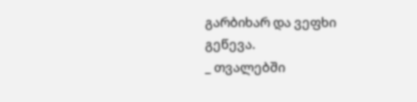გარბიხარ და ვეფხი გეწევა.
_ თვალებში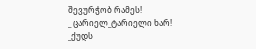შევურჭობ რამეს!
_ ცარიელ_ტარიელი ხარ!
_ქუდს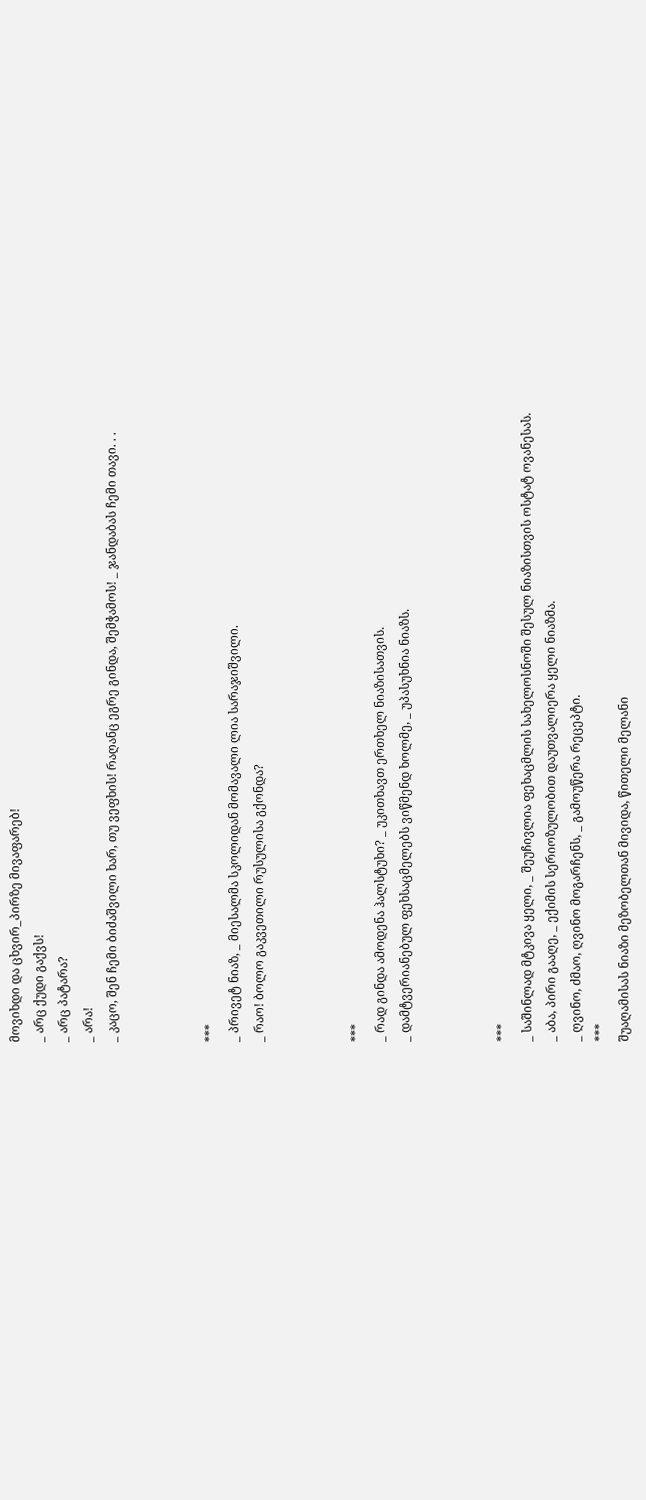მოვიხდი და ცხვირ_პირზე მივაფარებ!
_ არც ქუდი გაქვს!
_ არც პატარა?
_ არა!
_ კაცო, შენ ჩემი ბიძაშვილი ხარ, თუ ვეფხის! რაღანც ეგრე გინდა, შემჭამოს! _ ჯანდაბას ჩემი თავი. . .



***
_ პრივეტ ნიაზ, _ მიესალმა სკოლიდან მომავალი ლია სარაჯიშვილი.
_ რაო! ბოლო გაკვეთილი რუსულისა გქონდა?



***
_ რად გინდა ამოდენა ჰალსტუხი? _ უკითხავთ ერთხელ ნიაზისათვის.
_ დამტვერიანებულ ფეხსაცმელებს ვიწმენდ ხოლმე, _ უპასუხნია ნიაზს.



***
_ საშინლად მტკივა ყელი, _ შეუჩივლია ფეხაცმლის სახელოსნოში შესულ ნიაზისთვის ოსტატ ოვანესას.
_ აბა, პირი გააღე, _ ექიმის სერიოზულობით დაუთვალიერა ყელი ნიაზმა.
_ ღვინო, ძმაო, ღვინო მოგარჩენს, _ გამოუწერა რეცეპტი.
***
შუაღამისას ნიაზი მეზობელთან მივიდა, წითელი მელანი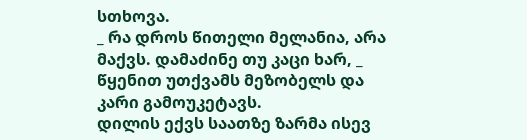სთხოვა.
_ რა დროს წითელი მელანია, არა მაქვს. დამაძინე თუ კაცი ხარ, _ წყენით უთქვამს მეზობელს და კარი გამოუკეტავს.
დილის ექვს საათზე ზარმა ისევ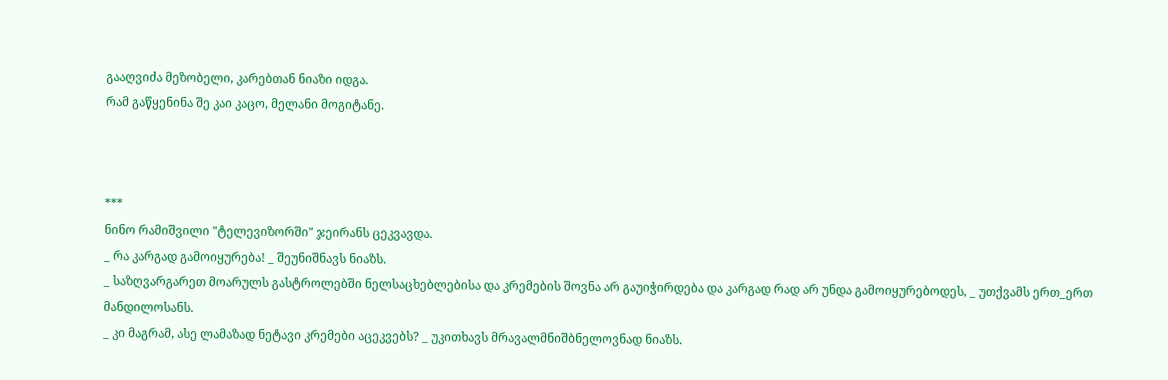გააღვიძა მეზობელი, კარებთან ნიაზი იდგა.
რამ გაწყენინა შე კაი კაცო, მელანი მოგიტანე.



***
ნინო რამიშვილი "ტელევიზორში" ჯეირანს ცეკვავდა.
_ რა კარგად გამოიყურება! _ შეუნიშნავს ნიაზს.
_ საზღვარგარეთ მოარულს გასტროლებში ნელსაცხებლებისა და კრემების შოვნა არ გაუიჭირდება და კარგად რად არ უნდა გამოიყურებოდეს, _ უთქვამს ერთ_ერთ მანდილოსანს.
_ კი მაგრამ, ასე ლამაზად ნეტავი კრემები აცეკვებს? _ უკითხავს მრავალმნიშბნელოვნად ნიაზს.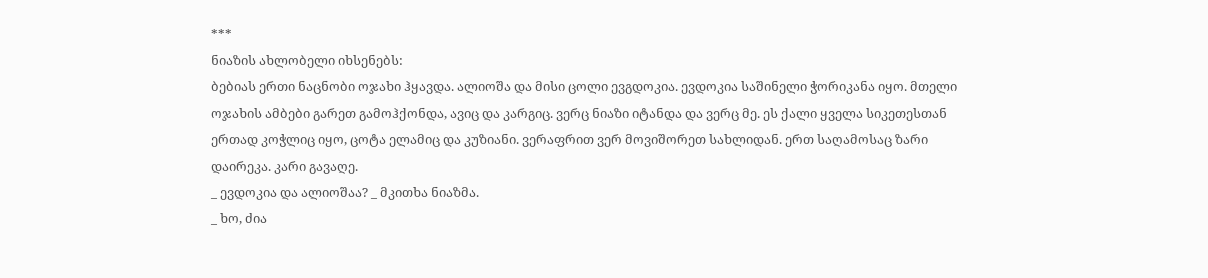***
ნიაზის ახლობელი იხსენებს:
ბებიას ერთი ნაცნობი ოჯახი ჰყავდა. ალიოშა და მისი ცოლი ევგდოკია. ევდოკია საშინელი ჭორიკანა იყო. მთელი ოჯახის ამბები გარეთ გამოჰქონდა, ავიც და კარგიც. ვერც ნიაზი იტანდა და ვერც მე. ეს ქალი ყველა სიკეთესთან ერთად კოჭლიც იყო, ცოტა ელამიც და კუზიანი. ვერაფრით ვერ მოვიშორეთ სახლიდან. ერთ საღამოსაც ზარი დაირეკა. კარი გავაღე.
_ ევდოკია და ალიოშაა? _ მკითხა ნიაზმა.
_ ხო, ძია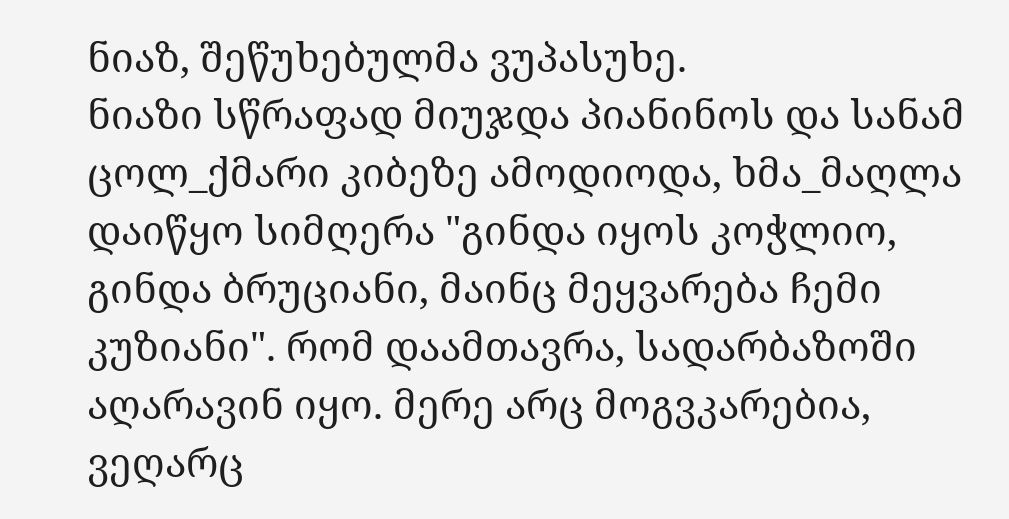ნიაზ, შეწუხებულმა ვუპასუხე.
ნიაზი სწრაფად მიუჯდა პიანინოს და სანამ ცოლ_ქმარი კიბეზე ამოდიოდა, ხმა_მაღლა დაიწყო სიმღერა "გინდა იყოს კოჭლიო, გინდა ბრუციანი, მაინც მეყვარება ჩემი კუზიანი". რომ დაამთავრა, სადარბაზოში აღარავინ იყო. მერე არც მოგვკარებია, ვეღარც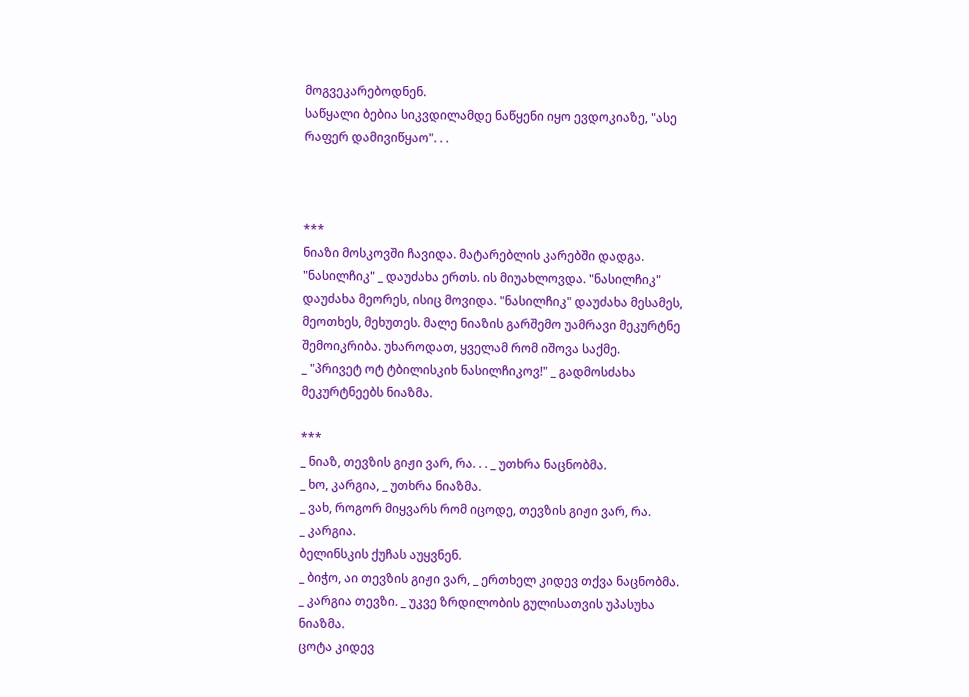მოგვეკარებოდნენ.
საწყალი ბებია სიკვდილამდე ნაწყენი იყო ევდოკიაზე, "ასე რაფერ დამივიწყაო". . .



***
ნიაზი მოსკოვში ჩავიდა. მატარებლის კარებში დადგა. "ნასილჩიკ" _ დაუძახა ერთს. ის მიუახლოვდა. "ნასილჩიკ" დაუძახა მეორეს, ისიც მოვიდა. "ნასილჩიკ" დაუძახა მესამეს, მეოთხეს, მეხუთეს. მალე ნიაზის გარშემო უამრავი მეკურტნე შემოიკრიბა. უხაროდათ, ყველამ რომ იშოვა საქმე.
_ "პრივეტ ოტ ტბილისკიხ ნასილჩიკოვ!" _ გადმოსძახა მეკურტნეებს ნიაზმა.

***
_ ნიაზ, თევზის გიჟი ვარ, რა. . . _ უთხრა ნაცნობმა.
_ ხო, კარგია, _ უთხრა ნიაზმა.
_ ვახ, როგორ მიყვარს რომ იცოდე, თევზის გიჟი ვარ, რა.
_ კარგია.
ბელინსკის ქუჩას აუყვნენ.
_ ბიჭო, აი თევზის გიჟი ვარ, _ ერთხელ კიდევ თქვა ნაცნობმა.
_ კარგია თევზი. _ უკვე ზრდილობის გულისათვის უპასუხა ნიაზმა.
ცოტა კიდევ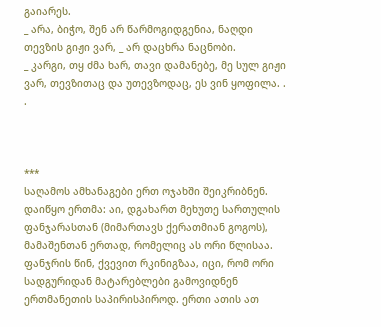გაიარეს.
_ არა, ბიჭო, შენ არ წარმოგიდგენია, ნაღდი თევზის გიჟი ვარ, _ არ დაცხრა ნაცნობი.
_ კარგი, თყ ძმა ხარ, თავი დამანებე, მე სულ გიჟი ვარ, თევზითაც და უთევზოდაც, ეს ვინ ყოფილა. . .



***
საღამოს ამხანაგები ერთ ოჯახში შეიკრიბნენ. დაიწყო ერთმა: აი, დგახართ მეხუთე სართულის ფანჯარასთან (მიმართავს ქერათმიან გოგოს), მამაშენთან ერთად, რომელიც ას ორი წლისაა. ფანჯრის წინ, ქვევით რკინიგზაა, იცი, რომ ორი სადგურიდან მატარებლები გამოვიდნენ ერთმანეთის საპირისპიროდ. ერთი ათის ათ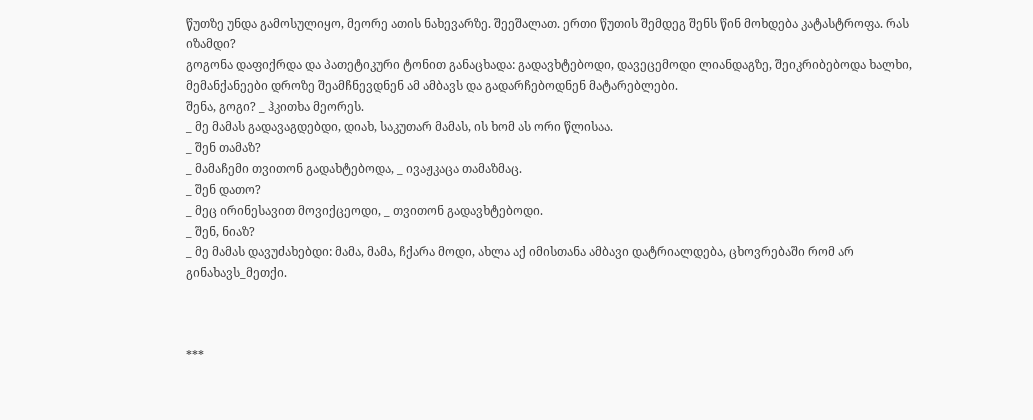წუთზე უნდა გამოსულიყო, მეორე ათის ნახევარზე. შეეშალათ. ერთი წუთის შემდეგ შენს წინ მოხდება კატასტროფა. რას იზამდი?
გოგონა დაფიქრდა და პათეტიკური ტონით განაცხადა: გადავხტებოდი, დავეცემოდი ლიანდაგზე, შეიკრიბებოდა ხალხი, მემანქანეები დროზე შეამჩნევდნენ ამ ამბავს და გადარჩებოდნენ მატარებლები.
შენა, გოგი? _ ჰკითხა მეორეს.
_ მე მამას გადავაგდებდი, დიახ, საკუთარ მამას, ის ხომ ას ორი წლისაა.
_ შენ თამაზ?
_ მამაჩემი თვითონ გადახტებოდა, _ ივაჟკაცა თამაზმაც.
_ შენ დათო?
_ მეც ირინესავით მოვიქცეოდი, _ თვითონ გადავხტებოდი.
_ შენ, ნიაზ?
_ მე მამას დავუძახებდი: მამა, მამა, ჩქარა მოდი, ახლა აქ იმისთანა ამბავი დატრიალდება, ცხოვრებაში რომ არ გინახავს_მეთქი.



***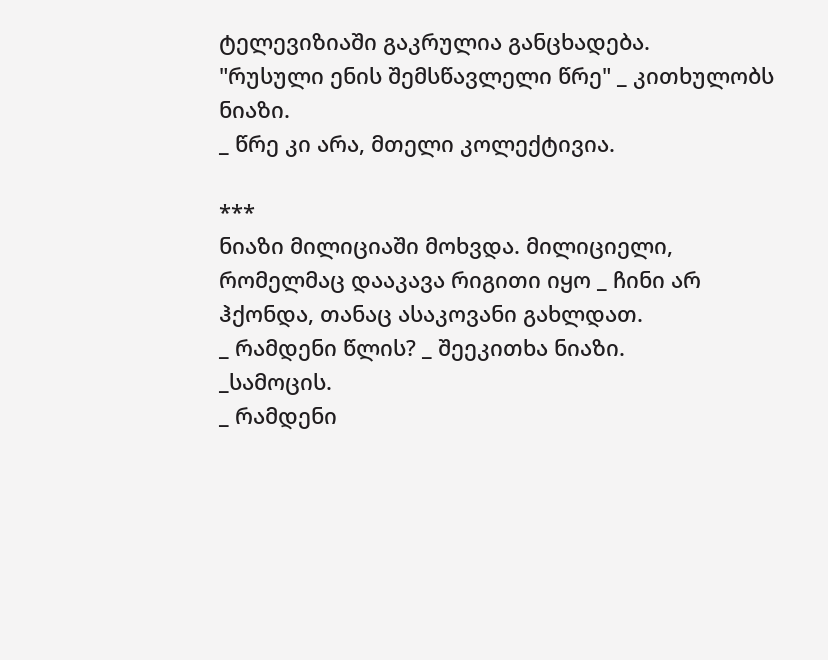ტელევიზიაში გაკრულია განცხადება.
"რუსული ენის შემსწავლელი წრე" _ კითხულობს ნიაზი.
_ წრე კი არა, მთელი კოლექტივია.

***
ნიაზი მილიციაში მოხვდა. მილიციელი, რომელმაც დააკავა რიგითი იყო _ ჩინი არ ჰქონდა, თანაც ასაკოვანი გახლდათ.
_ რამდენი წლის? _ შეეკითხა ნიაზი.
_სამოცის.
_ რამდენი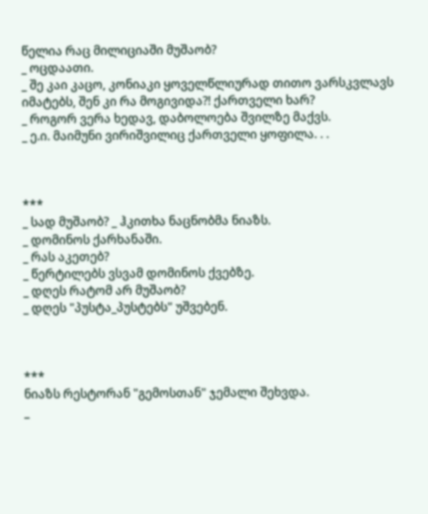წელია რაც მილიციაში მუშაობ?
_ ოცდაათი.
_ შე კაი კაცო, კონიაკი ყოველწლიურად თითო ვარსკვლავს იმატებს, შენ კი რა მოგივიდა?! ქართველი ხარ?
_ როგორ ვერა ხედავ, დაბოლოება შვილზე მაქვს.
_ ე.ი. მაიმუნი ვირიშვილიც ქართველი ყოფილა. . .



***
_ სად მუშაობ? _ ჰკითხა ნაცნობმა ნიაზს.
_ დომინოს ქარხანაში.
_ რას აკეთებ?
_ წერტილებს ვსვამ დომინოს ქვებზე.
_ დღეს რატომ არ მუშაობ?
_ დღეს "პუსტა_პუსტებს" უშვებენ.



***
ნიაზს რესტორან "გემოსთან" ჯემალი შეხვდა.
_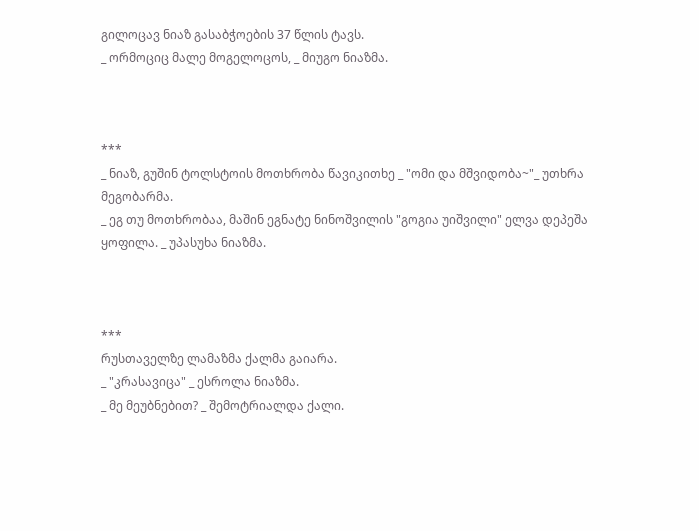გილოცავ ნიაზ გასაბჭოების 37 წლის ტავს.
_ ორმოციც მალე მოგელოცოს, _ მიუგო ნიაზმა.



***
_ ნიაზ, გუშინ ტოლსტოის მოთხრობა წავიკითხე _ "ომი და მშვიდობა~"_ უთხრა მეგობარმა.
_ ეგ თუ მოთხრობაა, მაშინ ეგნატე ნინოშვილის "გოგია უიშვილი" ელვა დეპეშა ყოფილა. _ უპასუხა ნიაზმა.



***
რუსთაველზე ლამაზმა ქალმა გაიარა.
_ "კრასავიცა" _ ესროლა ნიაზმა.
_ მე მეუბნებით? _ შემოტრიალდა ქალი.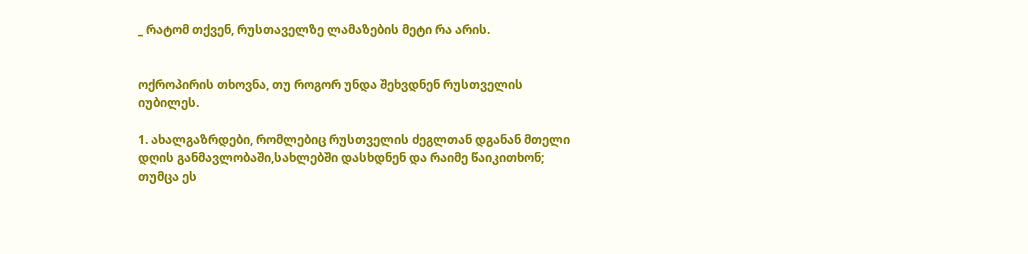_ რატომ თქვენ, რუსთაველზე ლამაზების მეტი რა არის.


ოქროპირის თხოვნა, თუ როგორ უნდა შეხვდნენ რუსთველის იუბილეს.

1. ახალგაზრდები, რომლებიც რუსთველის ძეგლთან დგანან მთელი დღის განმავლობაში,სახლებში დასხდნენ და რაიმე წაიკითხონ; თუმცა ეს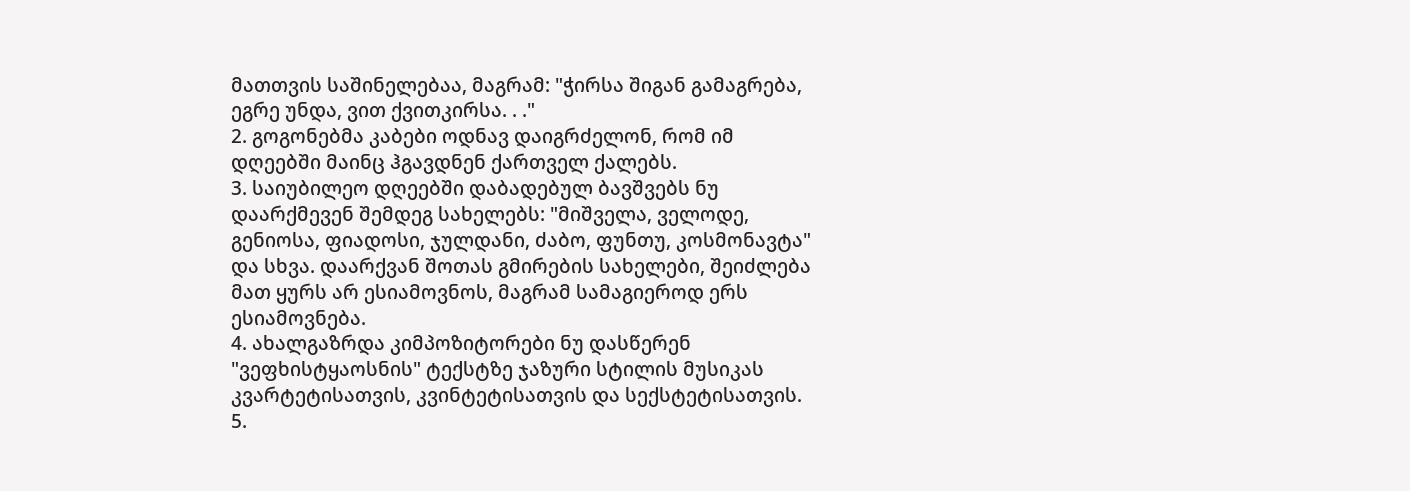მათთვის საშინელებაა, მაგრამ: "ჭირსა შიგან გამაგრება, ეგრე უნდა, ვით ქვითკირსა. . ."
2. გოგონებმა კაბები ოდნავ დაიგრძელონ, რომ იმ დღეებში მაინც ჰგავდნენ ქართველ ქალებს.
3. საიუბილეო დღეებში დაბადებულ ბავშვებს ნუ დაარქმევენ შემდეგ სახელებს: "მიშველა, ველოდე, გენიოსა, ფიადოსი, ჯულდანი, ძაბო, ფუნთუ, კოსმონავტა" და სხვა. დაარქვან შოთას გმირების სახელები, შეიძლება მათ ყურს არ ესიამოვნოს, მაგრამ სამაგიეროდ ერს ესიამოვნება.
4. ახალგაზრდა კიმპოზიტორები ნუ დასწერენ "ვეფხისტყაოსნის" ტექსტზე ჯაზური სტილის მუსიკას კვარტეტისათვის, კვინტეტისათვის და სექსტეტისათვის.
5.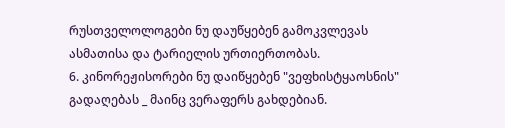რუსთველოლოგები ნუ დაუწყებენ გამოკვლევას ასმათისა და ტარიელის ურთიერთობას.
6. კინორეჟისორები ნუ დაიწყებენ "ვეფხისტყაოსნის" გადაღებას _ მაინც ვერაფერს გახდებიან.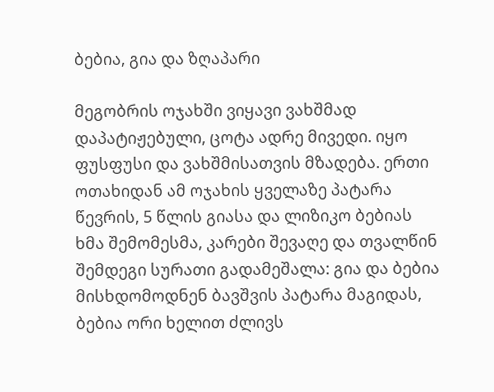ბებია, გია და ზღაპარი

მეგობრის ოჯახში ვიყავი ვახშმად დაპატიჟებული, ცოტა ადრე მივედი. იყო ფუსფუსი და ვახშმისათვის მზადება. ერთი ოთახიდან ამ ოჯახის ყველაზე პატარა წევრის, 5 წლის გიასა და ლიზიკო ბებიას ხმა შემომესმა, კარები შევაღე და თვალწინ შემდეგი სურათი გადამეშალა: გია და ბებია მისხდომოდნენ ბავშვის პატარა მაგიდას, ბებია ორი ხელით ძლივს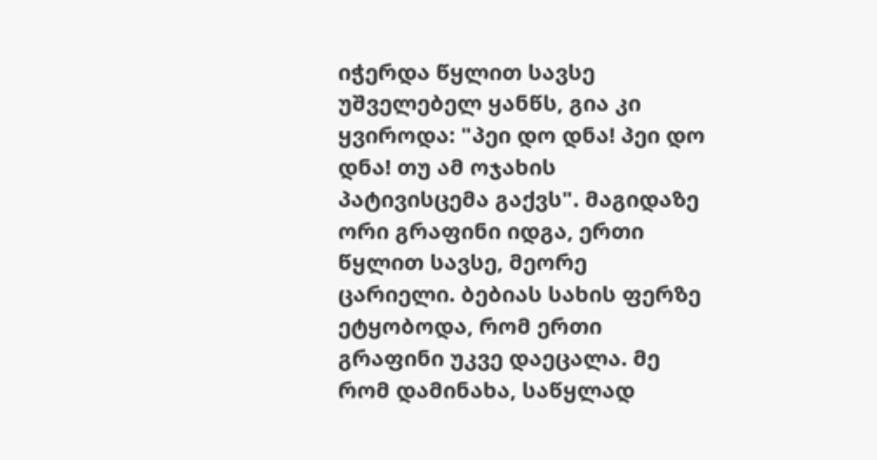იჭერდა წყლით სავსე უშველებელ ყანწს, გია კი ყვიროდა: "პეი დო დნა! პეი დო დნა! თუ ამ ოჯახის პატივისცემა გაქვს". მაგიდაზე ორი გრაფინი იდგა, ერთი წყლით სავსე, მეორე ცარიელი. ბებიას სახის ფერზე ეტყობოდა, რომ ერთი გრაფინი უკვე დაეცალა. მე რომ დამინახა, საწყლად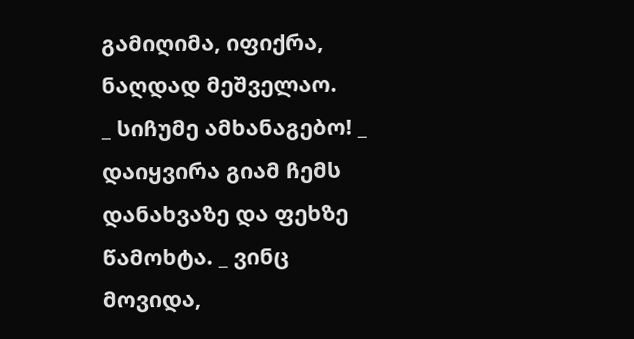გამიღიმა, იფიქრა, ნაღდად მეშველაო.
_ სიჩუმე ამხანაგებო! _ დაიყვირა გიამ ჩემს დანახვაზე და ფეხზე წამოხტა. _ ვინც მოვიდა,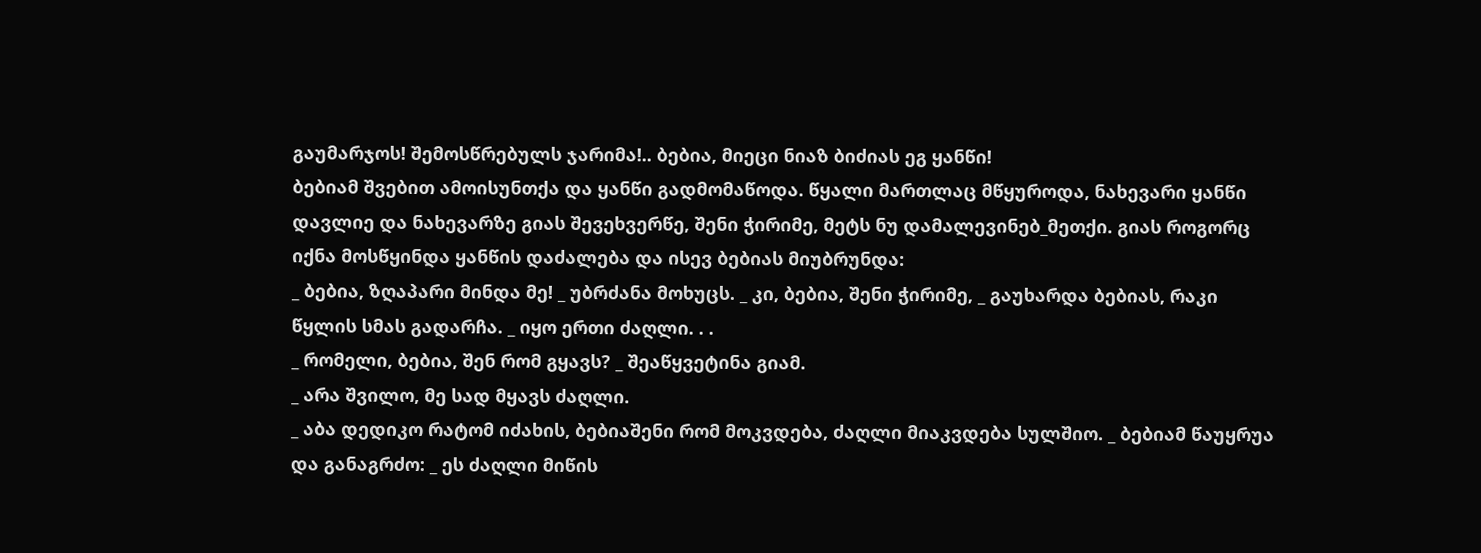გაუმარჯოს! შემოსწრებულს ჯარიმა!.. ბებია, მიეცი ნიაზ ბიძიას ეგ ყანწი!
ბებიამ შვებით ამოისუნთქა და ყანწი გადმომაწოდა. წყალი მართლაც მწყუროდა, ნახევარი ყანწი დავლიე და ნახევარზე გიას შევეხვერწე, შენი ჭირიმე, მეტს ნუ დამალევინებ_მეთქი. გიას როგორც იქნა მოსწყინდა ყანწის დაძალება და ისევ ბებიას მიუბრუნდა:
_ ბებია, ზღაპარი მინდა მე! _ უბრძანა მოხუცს. _ კი, ბებია, შენი ჭირიმე, _ გაუხარდა ბებიას, რაკი წყლის სმას გადარჩა. _ იყო ერთი ძაღლი. . .
_ რომელი, ბებია, შენ რომ გყავს? _ შეაწყვეტინა გიამ.
_ არა შვილო, მე სად მყავს ძაღლი.
_ აბა დედიკო რატომ იძახის, ბებიაშენი რომ მოკვდება, ძაღლი მიაკვდება სულშიო. _ ბებიამ წაუყრუა და განაგრძო: _ ეს ძაღლი მიწის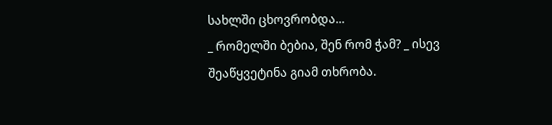სახლში ცხოვრობდა...
_ რომელში ბებია, შენ რომ ჭამ? _ ისევ შეაწყვეტინა გიამ თხრობა.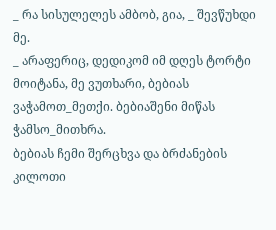_ რა სისულელეს ამბობ, გია, _ შევწუხდი მე.
_ არაფერიც, დედიკომ იმ დღეს ტორტი მოიტანა, მე ვუთხარი, ბებიას ვაჭამოთ_მეთქი. ბებიაშენი მიწას ჭამსო_მითხრა.
ბებიას ჩემი შერცხვა და ბრძანების კილოთი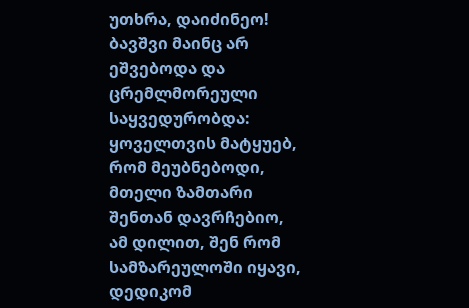უთხრა, დაიძინეო! ბავშვი მაინც არ ეშვებოდა და ცრემლმორეული საყვედურობდა: ყოველთვის მატყუებ, რომ მეუბნებოდი, მთელი ზამთარი შენთან დავრჩებიო, ამ დილით, შენ რომ სამზარეულოში იყავი, დედიკომ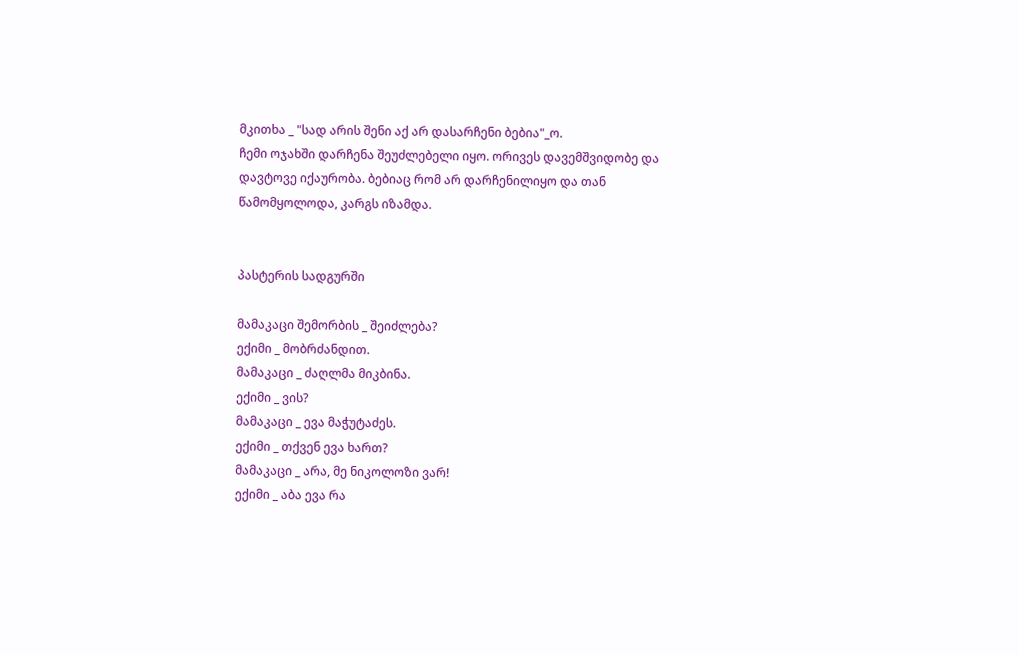მკითხა _ "სად არის შენი აქ არ დასარჩენი ბებია"_ო.
ჩემი ოჯახში დარჩენა შეუძლებელი იყო. ორივეს დავემშვიდობე და დავტოვე იქაურობა. ბებიაც რომ არ დარჩენილიყო და თან წამომყოლოდა, კარგს იზამდა.


პასტერის სადგურში

მამაკაცი შემორბის _ შეიძლება?
ექიმი _ მობრძანდით.
მამაკაცი _ ძაღლმა მიკბინა.
ექიმი _ ვის?
მამაკაცი _ ევა მაჭუტაძეს.
ექიმი _ თქვენ ევა ხართ?
მამაკაცი _ არა, მე ნიკოლოზი ვარ!
ექიმი _ აბა ევა რა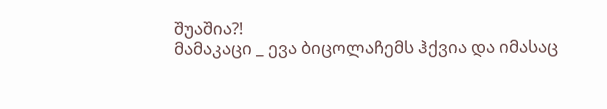შუაშია?!
მამაკაცი _ ევა ბიცოლაჩემს ჰქვია და იმასაც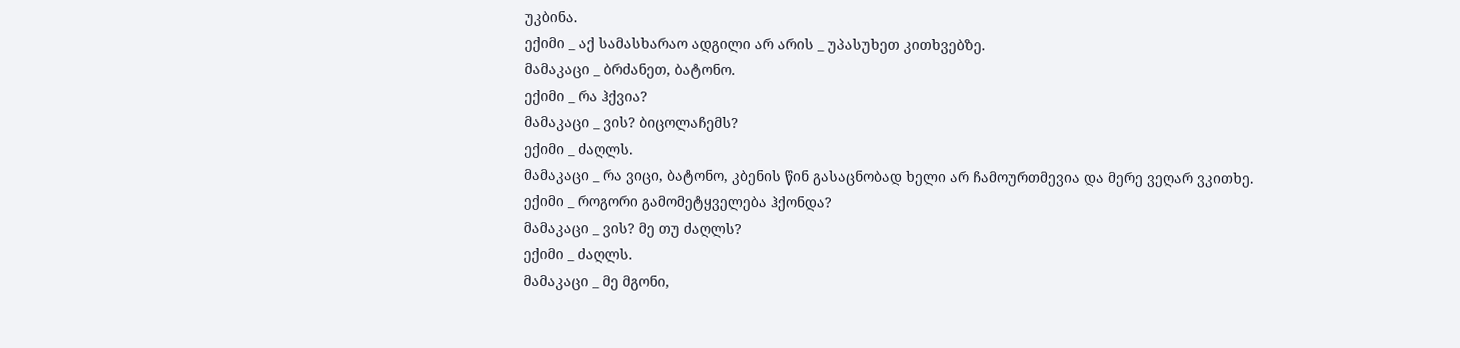უკბინა.
ექიმი _ აქ სამასხარაო ადგილი არ არის _ უპასუხეთ კითხვებზე.
მამაკაცი _ ბრძანეთ, ბატონო.
ექიმი _ რა ჰქვია?
მამაკაცი _ ვის? ბიცოლაჩემს?
ექიმი _ ძაღლს.
მამაკაცი _ რა ვიცი, ბატონო, კბენის წინ გასაცნობად ხელი არ ჩამოურთმევია და მერე ვეღარ ვკითხე.
ექიმი _ როგორი გამომეტყველება ჰქონდა?
მამაკაცი _ ვის? მე თუ ძაღლს?
ექიმი _ ძაღლს.
მამაკაცი _ მე მგონი,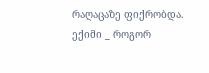რაღაცაზე ფიქრობდა.
ექიმი _ როგორ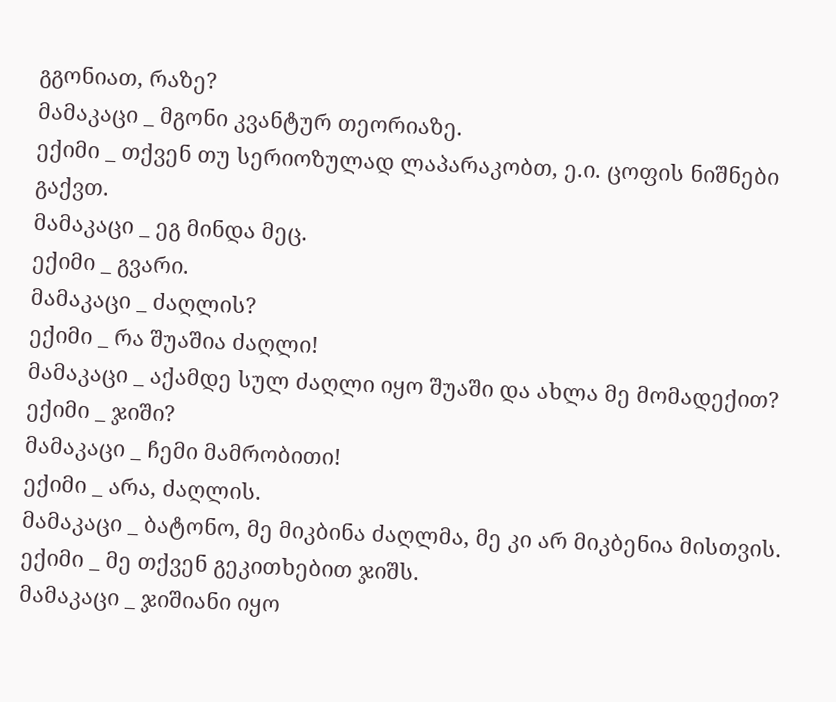გგონიათ, რაზე?
მამაკაცი _ მგონი კვანტურ თეორიაზე.
ექიმი _ თქვენ თუ სერიოზულად ლაპარაკობთ, ე.ი. ცოფის ნიშნები გაქვთ.
მამაკაცი _ ეგ მინდა მეც.
ექიმი _ გვარი.
მამაკაცი _ ძაღლის?
ექიმი _ რა შუაშია ძაღლი!
მამაკაცი _ აქამდე სულ ძაღლი იყო შუაში და ახლა მე მომადექით?
ექიმი _ ჯიში?
მამაკაცი _ ჩემი მამრობითი!
ექიმი _ არა, ძაღლის.
მამაკაცი _ ბატონო, მე მიკბინა ძაღლმა, მე კი არ მიკბენია მისთვის.
ექიმი _ მე თქვენ გეკითხებით ჯიშს.
მამაკაცი _ ჯიშიანი იყო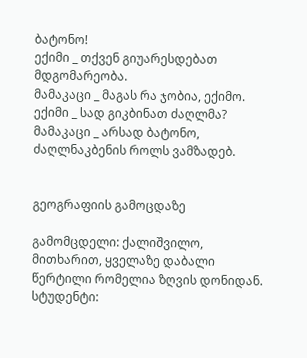ბატონო!
ექიმი _ თქვენ გიუარესდებათ მდგომარეობა.
მამაკაცი _ მაგას რა ჯობია, ექიმო.
ექიმი _ სად გიკბინათ ძაღლმა?
მამაკაცი _ არსად ბატონო, ძაღლნაკბენის როლს ვამზადებ.


გეოგრაფიის გამოცდაზე

გამომცდელი: ქალიშვილო, მითხარით, ყველაზე დაბალი წერტილი რომელია ზღვის დონიდან.
სტუდენტი: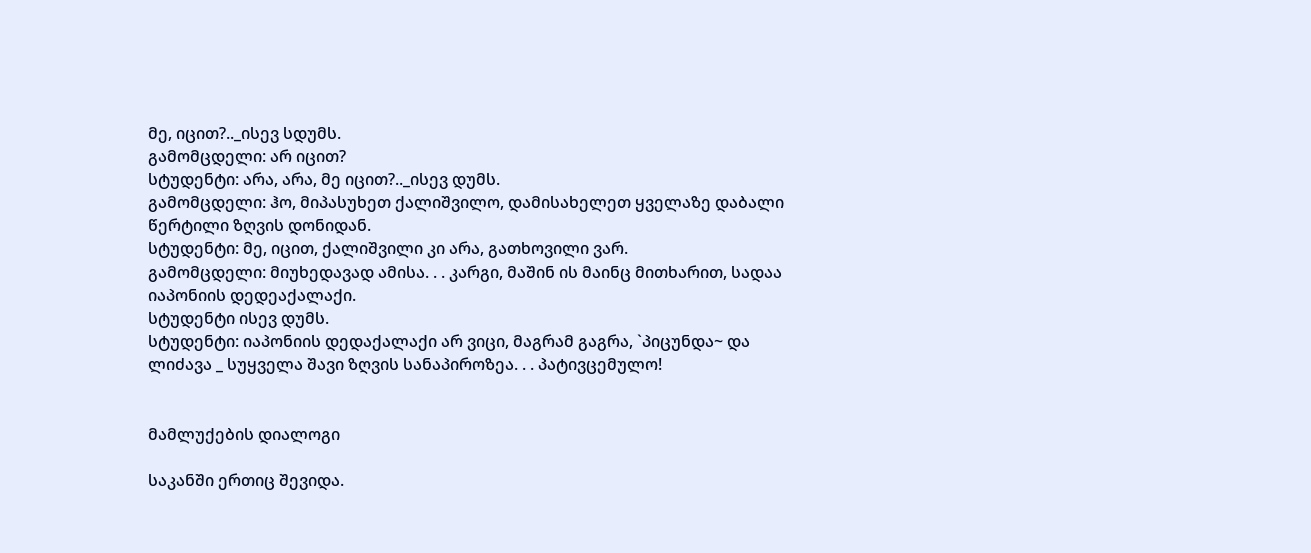მე, იცით?.._ისევ სდუმს.
გამომცდელი: არ იცით?
სტუდენტი: არა, არა, მე იცით?.._ისევ დუმს.
გამომცდელი: ჰო, მიპასუხეთ ქალიშვილო, დამისახელეთ ყველაზე დაბალი წერტილი ზღვის დონიდან.
სტუდენტი: მე, იცით, ქალიშვილი კი არა, გათხოვილი ვარ.
გამომცდელი: მიუხედავად ამისა. . . კარგი, მაშინ ის მაინც მითხარით, სადაა იაპონიის დედეაქალაქი.
სტუდენტი ისევ დუმს.
სტუდენტი: იაპონიის დედაქალაქი არ ვიცი, მაგრამ გაგრა, `პიცუნდა~ და ლიძავა _ სუყველა შავი ზღვის სანაპიროზეა. . . პატივცემულო!


მამლუქების დიალოგი

საკანში ერთიც შევიდა.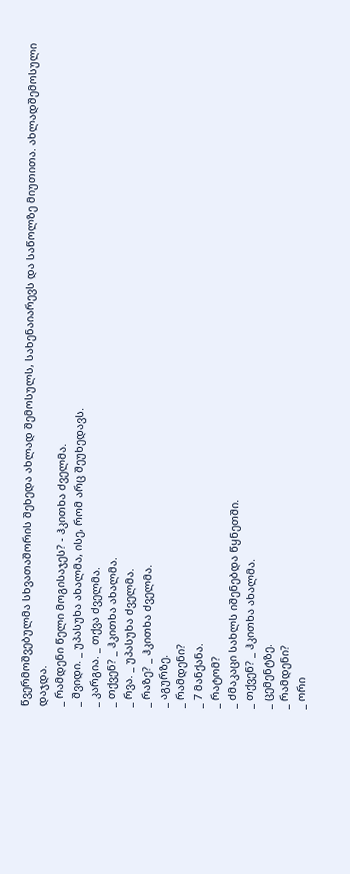წვერმოშვებულმა სხვათაშორის შეხედა ახლად შემოსულს, სახენაიარევს და საწოლზე მიუთითა. ახლადშემოსული დაჯდა.
_ რამდენი წელი მოგისაჯეს? - ჰკითხა ძველმა.
_ შვიდი. _ უპასუხა ახალმა, ისე, რომ არც შეუხედავს.
_ კარგია. _ თქვა ძველმა.
_ თქვენ? _ ჰკითხა ახალმა.
_ რვა. _ უპასუხა ძველმა.
_ რაზე? _ ჰკითხა ძველმა.
_ აგურზე.
_ რამდენი?
_ 7 მანქანა.
_ რატომ?
_ ძმაკაცი სახლს იშენებდა წყნეთში.
_ თქვენ? _ ჰკითხა ახალმა.
_ ცემენტზე.
_ რამდენი?
_ ორი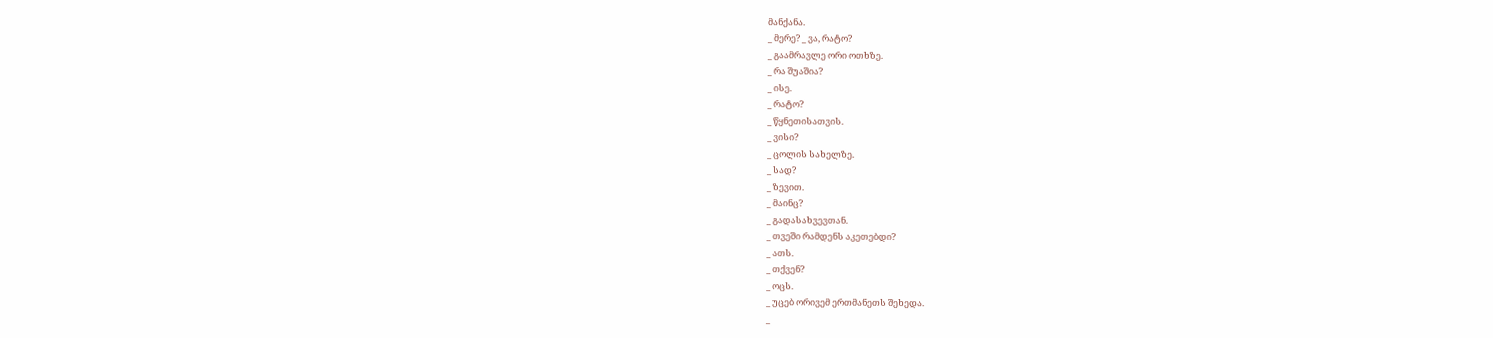მანქანა.
_ მერე? _ ვა, რატო?
_ გაამრავლე ორი ოთხზე.
_ რა შუაშია?
_ ისე.
_ რატო?
_ წყნეთისათვის.
_ ვისი?
_ ცოლის სახელზე.
_ სად?
_ ზევით.
_ მაინც?
_ გადასახვევთან.
_ თვეში რამდენს აკეთებდი?
_ ათს.
_ თქვენ?
_ ოცს.
_ უცებ ორივემ ერთმანეთს შეხედა.
_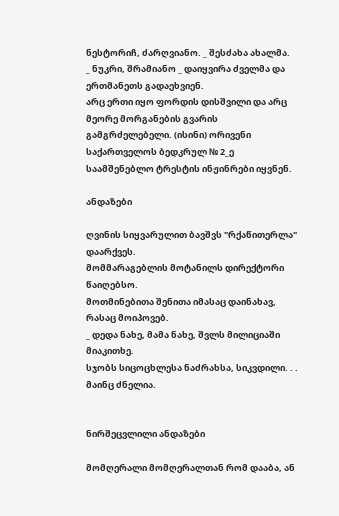ნესტორიჩ, ძარღვიანო. _ შესძახა ახალმა.
_ ნუკრი, შრამიანო _ დაიყვირა ძველმა და ერთმანეთს გადაეხვიენ.
არც ერთი იყო ფორდის დისშვილი და არც მეორე მორგანების გვარის გამგრძელებელი. (ისინი) ორივენი საქართველოს ბედკრულ № 2_ე საამშენებლო ტრესტის ინჟინრები იყვნენ.

ანდაზები

ღვინის სიყვარულით ბავშვს "რქაწითერლა" დაარქვეს.
მომმარაგებლის მოტანილს დირექტორი წაიღებსო.
მოთმინებითა შენითა იმასაც დაინახავ, რასაც მოიპოვებ.
_ დედა ნახე, მამა ნახე, შვლს მილიციაში მიაკითხე.
სჯობს სიცოცხლესა ნაძრახსა, სიკვდილი. . . მაინც ძნელია.


ნირშეცვლილი ანდაზები

მომღერალი მომღერალთან რომ დააბა, ან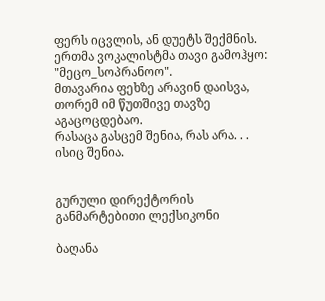ფერს იცვლის, ან დუეტს შექმნის.
ერთმა ვოკალისტმა თავი გამოჰყო: "მეცო_სოპრანოო".
მთავარია ფეხზე არავინ დაისვა, თორემ იმ წუთშივე თავზე აგაცოცდებაო.
რასაცა გასცემ შენია, რას არა. . . ისიც შენია.


გურული დირექტორის განმარტებითი ლექსიკონი

ბაღანა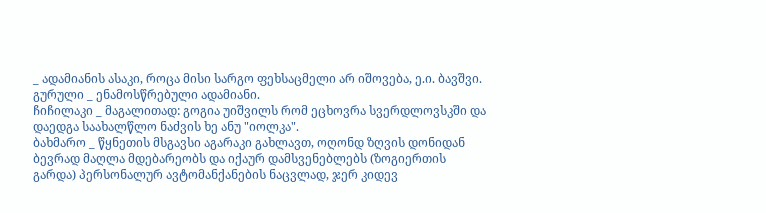_ ადამიანის ასაკი, როცა მისი სარგო ფეხსაცმელი არ იშოვება, ე.ი. ბავშვი.
გურული _ ენამოსწრებული ადამიანი.
ჩიჩილაკი _ მაგალითად: გოგია უიშვილს რომ ეცხოვრა სვერდლოვსკში და დაედგა საახალწლო ნაძვის ხე ანუ "იოლკა".
ბახმარო _ წყნეთის მსგავსი აგარაკი გახლავთ, ოღონდ ზღვის დონიდან ბევრად მაღლა მდებარეობს და იქაურ დამსვენებლებს (ზოგიერთის გარდა) პერსონალურ ავტომანქანების ნაცვლად, ჯერ კიდევ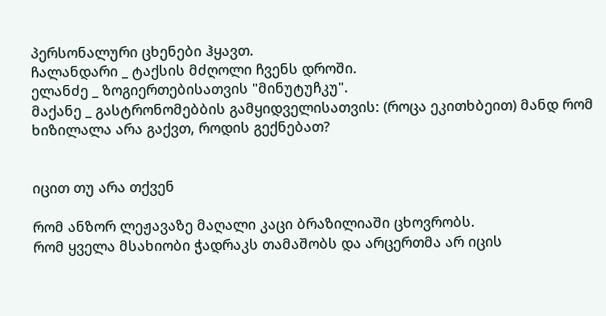პერსონალური ცხენები ჰყავთ.
ჩალანდარი _ ტაქსის მძღოლი ჩვენს დროში.
ელანძე _ ზოგიერთებისათვის "მინუტუჩკუ".
მაქანე _ გასტრონომებბის გამყიდველისათვის: (როცა ეკითხბეით) მანდ რომ ხიზილალა არა გაქვთ, როდის გექნებათ?


იცით თუ არა თქვენ

რომ ანზორ ლეჟავაზე მაღალი კაცი ბრაზილიაში ცხოვრობს.
რომ ყველა მსახიობი ჭადრაკს თამაშობს და არცერთმა არ იცის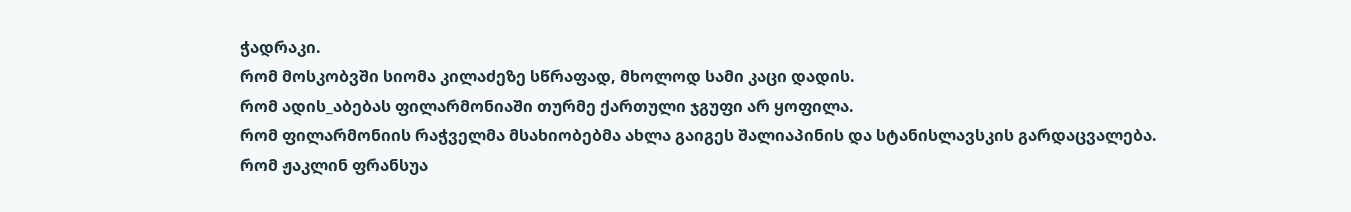ჭადრაკი.
რომ მოსკობვში სიომა კილაძეზე სწრაფად, მხოლოდ სამი კაცი დადის.
რომ ადის_აბებას ფილარმონიაში თურმე ქართული ჯგუფი არ ყოფილა.
რომ ფილარმონიის რაჭველმა მსახიობებმა ახლა გაიგეს შალიაპინის და სტანისლავსკის გარდაცვალება.
რომ ჟაკლინ ფრანსუა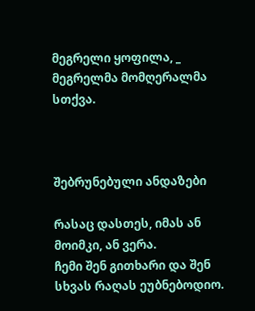მეგრელი ყოფილა, _ მეგრელმა მომღერალმა სთქვა.



შებრუნებული ანდაზები

რასაც დასთეს, იმას ან მოიმკი, ან ვერა.
ჩემი შენ გითხარი და შენ სხვას რაღას ეუბნებოდიო.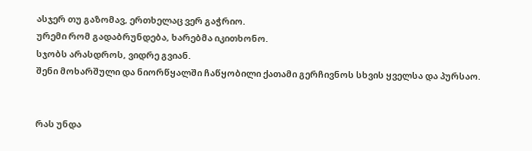ასჯერ თუ გაზომავ, ერთხელაც ვერ გაჭრიო.
ურემი რომ გადაბრუნდება, ხარებმა იკითხონო.
სჯობს არასდროს, ვიდრე გვიან.
შენი მოხარშული და ნიორწყალში ჩაწყობილი ქათამი გერჩივნოს სხვის ყველსა და პურსაო.


რას უნდა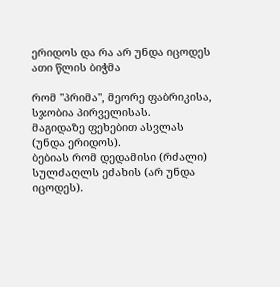ერიდოს და რა არ უნდა იცოდეს
ათი წლის ბიჭმა

რომ "პრიმა", მეორე ფაბრიკისა, სჯობია პირველისას.
მაგიდაზე ფეხებით ასვლას (უნდა ერიდოს).
ბებიას რომ დედამისი (რძალი) სულძაღლს ეძახის (არ უნდა იცოდეს).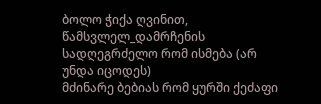ბოლო ჭიქა ღვინით, წამსვლელ_დამრჩენის სადღეგრძელო რომ ისმება (არ უნდა იცოდეს)
მძინარე ბებიას რომ ყურში ქეძაფი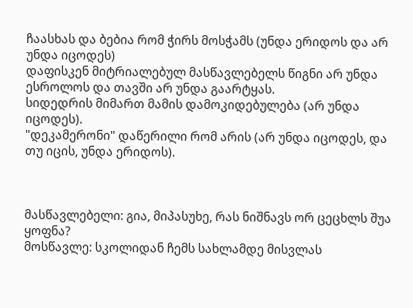ჩაასხას და ბებია რომ ჭირს მოსჭამს (უნდა ერიდოს და არ უნდა იცოდეს)
დაფისკენ მიტრიალებულ მასწავლებელს წიგნი არ უნდა ესროლოს და თავში არ უნდა გაარტყას.
სიდედრის მიმართ მამის დამოკიდებულება (არ უნდა იცოდეს).
"დეკამერონი" დაწერილი რომ არის (არ უნდა იცოდეს, და თუ იცის, უნდა ერიდოს).



მასწავლებელი: გია, მიპასუხე, რას ნიშნავს ორ ცეცხლს შუა ყოფნა?
მოსწავლე: სკოლიდან ჩემს სახლამდე მისვლას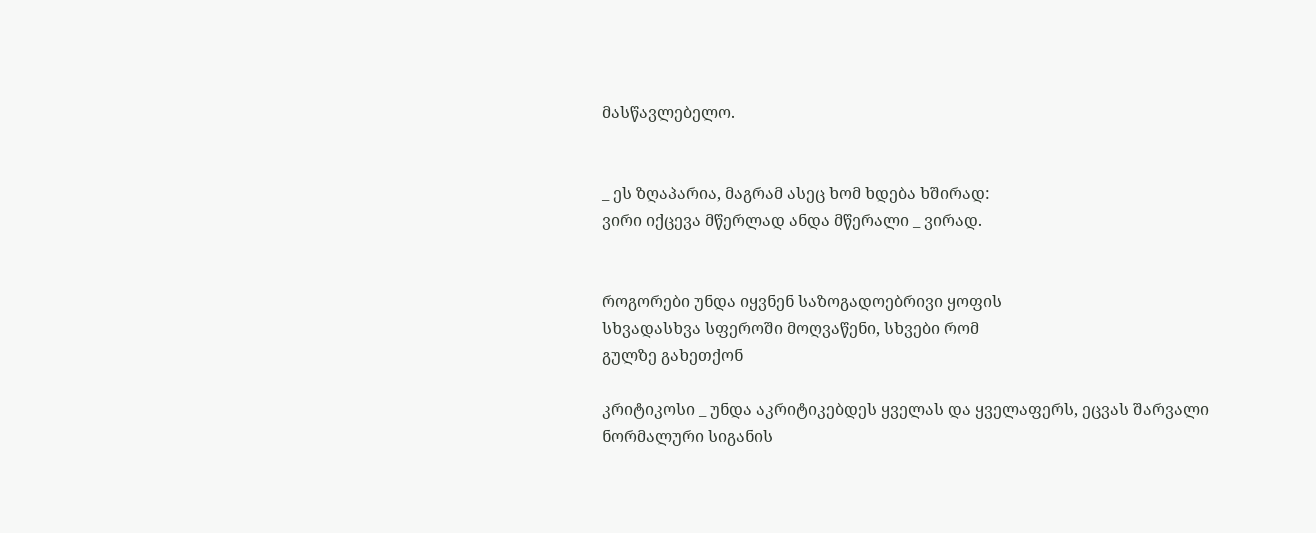მასწავლებელო.


_ ეს ზღაპარია, მაგრამ ასეც ხომ ხდება ხშირად:
ვირი იქცევა მწერლად ანდა მწერალი _ ვირად.


როგორები უნდა იყვნენ საზოგადოებრივი ყოფის
სხვადასხვა სფეროში მოღვაწენი, სხვები რომ
გულზე გახეთქონ

კრიტიკოსი _ უნდა აკრიტიკებდეს ყველას და ყველაფერს, ეცვას შარვალი ნორმალური სიგანის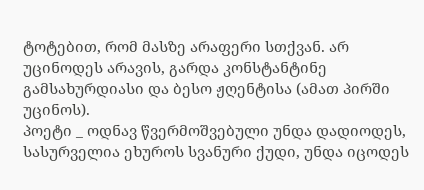ტოტებით, რომ მასზე არაფერი სთქვან. არ უცინოდეს არავის, გარდა კონსტანტინე გამსახურდიასი და ბესო ჟღენტისა (ამათ პირში უცინოს).
პოეტი _ ოდნავ წვერმოშვებული უნდა დადიოდეს, სასურველია ეხუროს სვანური ქუდი, უნდა იცოდეს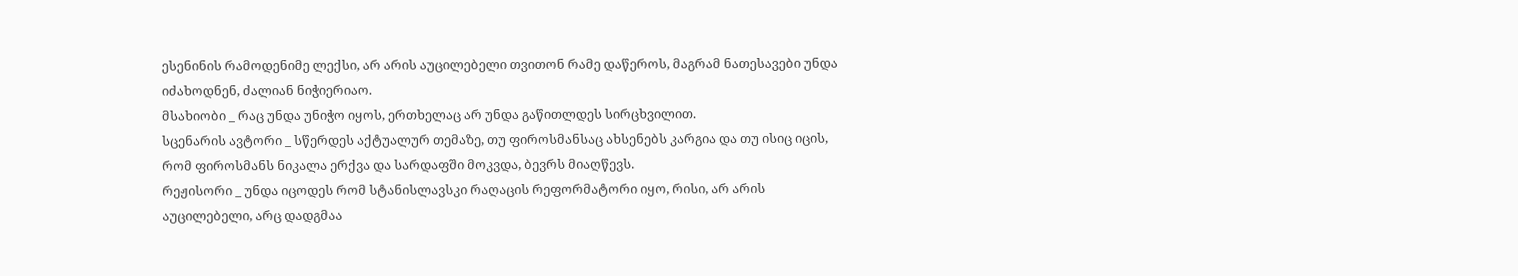ესენინის რამოდენიმე ლექსი, არ არის აუცილებელი თვითონ რამე დაწეროს, მაგრამ ნათესავები უნდა იძახოდნენ, ძალიან ნიჭიერიაო.
მსახიობი _ რაც უნდა უნიჭო იყოს, ერთხელაც არ უნდა გაწითლდეს სირცხვილით.
სცენარის ავტორი _ სწერდეს აქტუალურ თემაზე, თუ ფიროსმანსაც ახსენებს კარგია და თუ ისიც იცის, რომ ფიროსმანს ნიკალა ერქვა და სარდაფში მოკვდა, ბევრს მიაღწევს.
რეჟისორი _ უნდა იცოდეს რომ სტანისლავსკი რაღაცის რეფორმატორი იყო, რისი, არ არის აუცილებელი, არც დადგმაა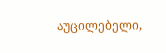აუცილებელი,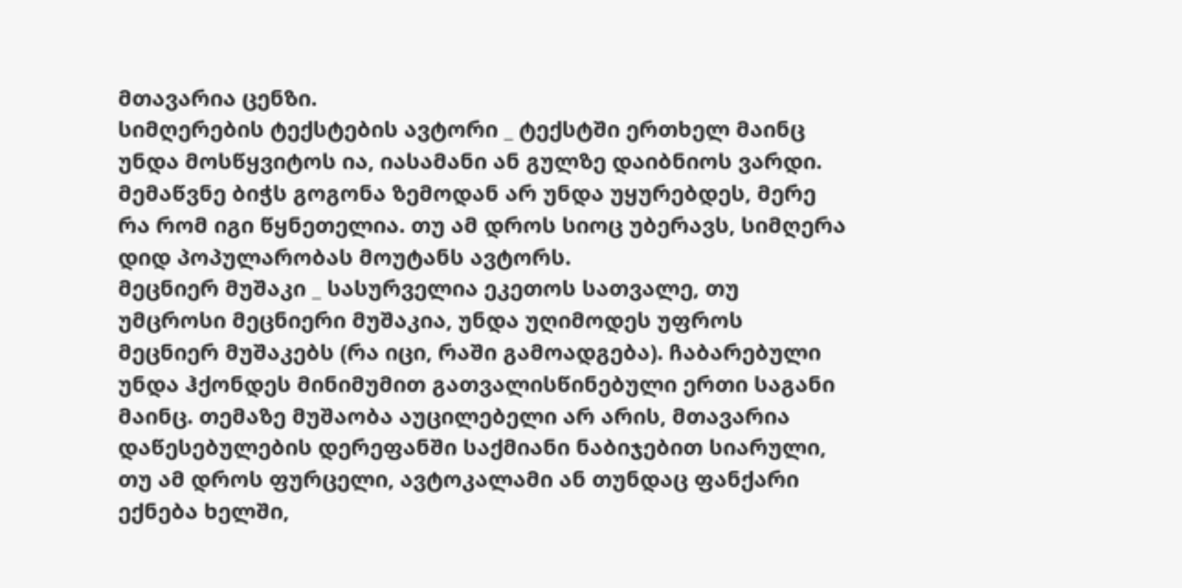მთავარია ცენზი.
სიმღერების ტექსტების ავტორი _ ტექსტში ერთხელ მაინც უნდა მოსწყვიტოს ია, იასამანი ან გულზე დაიბნიოს ვარდი. მემაწვნე ბიჭს გოგონა ზემოდან არ უნდა უყურებდეს, მერე რა რომ იგი წყნეთელია. თუ ამ დროს სიოც უბერავს, სიმღერა დიდ პოპულარობას მოუტანს ავტორს.
მეცნიერ მუშაკი _ სასურველია ეკეთოს სათვალე, თუ უმცროსი მეცნიერი მუშაკია, უნდა უღიმოდეს უფროს მეცნიერ მუშაკებს (რა იცი, რაში გამოადგება). ჩაბარებული უნდა ჰქონდეს მინიმუმით გათვალისწინებული ერთი საგანი მაინც. თემაზე მუშაობა აუცილებელი არ არის, მთავარია დაწესებულების დერეფანში საქმიანი ნაბიჯებით სიარული, თუ ამ დროს ფურცელი, ავტოკალამი ან თუნდაც ფანქარი ექნება ხელში,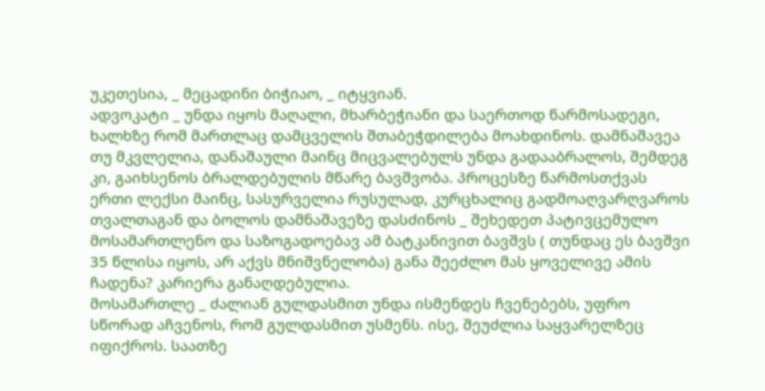უკეთესია, _ მეცადინი ბიჭიაო, _ იტყვიან.
ადვოკატი _ უნდა იყოს მაღალი, მხარბეჭიანი და საერთოდ წარმოსადეგი, ხალხზე რომ მართლაც დამცველის შთაბეჭდილება მოახდინოს. დამნაშავეა თუ მკვლელია, დანაშაული მაინც მიცვალებულს უნდა გადააბრალოს, შემდეგ კი, გაიხსენოს ბრალდებულის მწარე ბავშვობა. პროცესზე წარმოსთქვას ერთი ლექსი მაინც, სასურველია რუსულად, კურცხალიც გადმოაღვარღვაროს თვალთაგან და ბოლოს დამნაშავეზე დასძინოს _ შეხედეთ პატივცემულო მოსამართლენო და საზოგადოებავ ამ ბატკანივით ბავშვს ( თუნდაც ეს ბავშვი 35 წლისა იყოს, არ აქვს მნიშვნელობა) განა შეეძლო მას ყოველივე ამის ჩადენა? კარიერა განაღდებულია.
მოსამართლე _ ძალიან გულდასმით უნდა ისმენდეს ჩვენებებს, უფრო სწორად აჩვენოს, რომ გულდასმით უსმენს. ისე, შეუძლია საყვარელზეც იფიქროს. საათზე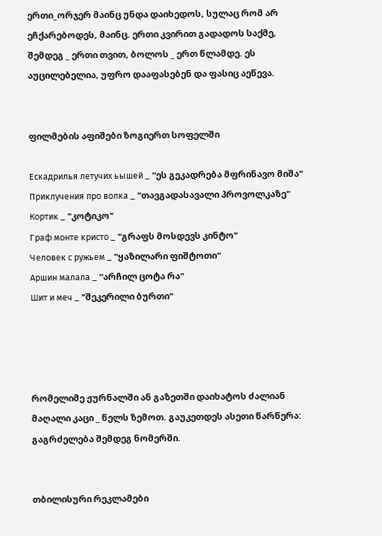ერთი_ორჯერ მაინც უნდა დაიხედოს, სულაც რომ არ ეჩქარებოდეს, მაინც. ერთი კვირით გადადოს საქმე, შემდეგ _ ერთი თვით, ბოლოს _ ერთ წლამდე. ეს აუცილებელია, უფრო დააფასებენ და ფასიც აეწევა.


ფილმების აფიშები ზოგიერთ სოფელში

Ескадрилья летучих ьышей _ "ეს გეკადრება მფრინავო მიშა"
Приклучения про волка _ "თავგადასავალი პროვოლკაზე"
Кортик _ "კოტიკო"
Граф монте кристо _ "გრაფს მოსდევს კინტო"
Человек с ружьем _ "ყაზილარი ფიშტოთი"
Аршин малала _ "არჩილ ცოტა რა"
Шит и меч _ "შეკერილი ბურთი"




რომელიმე ჟურნალში ან გაზეთში დაიხატოს ძალიან მაღალი კაცი _ წელს ზემოთ. გაუკეთდეს ასეთი წარწერა: გაგრძელება შემდეგ ნომერში.


თბილისური რეკლამები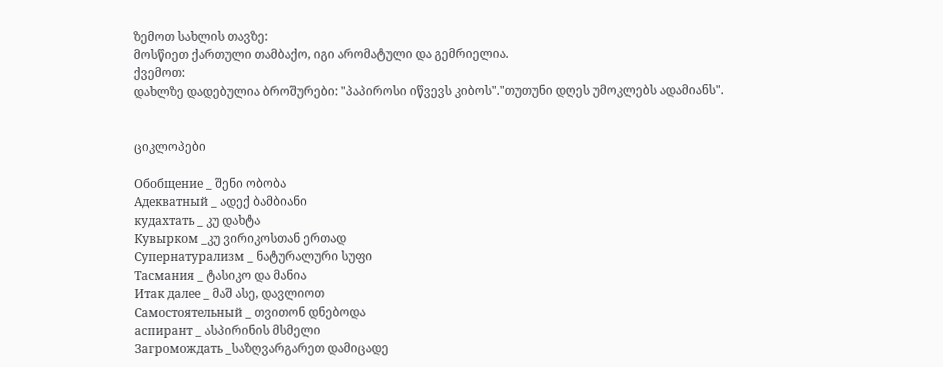ზემოთ სახლის თავზე:
მოსწიეთ ქართული თამბაქო, იგი არომატული და გემრიელია.
ქვემოთ:
დახლზე დადებულია ბროშურები: "პაპიროსი იწვევს კიბოს"."თუთუნი დღეს უმოკლებს ადამიანს".


ციკლოპები

Обобщение _ შენი ობობა
Адекватный _ ადექ ბამბიანი
кудахтать _ კუ დახტა
Кувырком _კუ ვირიკოსთან ერთად
Супернатурализм _ ნატურალური სუფი
Тасмания _ ტასიკო და მანია
Итак далее _ მაშ ასე, დავლიოთ
Самостоятельный _ თვითონ დნებოდა
аспирант _ ასპირინის მსმელი
Загромождать _საზღვარგარეთ დამიცადე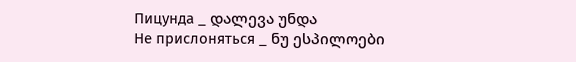Пицунда _ დალევა უნდა
Не прислоняться _ ნუ ესპილოები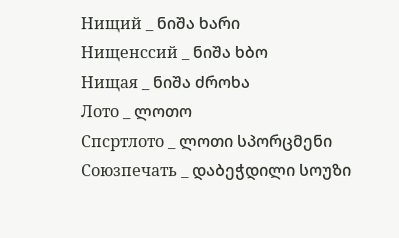Нищий _ ნიშა ხარი
Нищенссий _ ნიშა ხბო
Нищая _ ნიშა ძროხა
Лото _ ლოთო
Спсртлото _ ლოთი სპორცმენი
Союзпечать _ დაბეჭდილი სოუზი